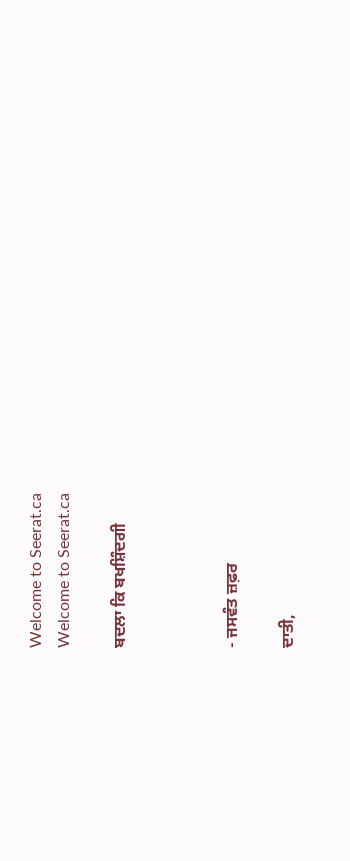Welcome to Seerat.ca
Welcome to Seerat.ca

ਬਦਲਾ ਕਿ ਬਖਸ਼ਿੰਦਗੀ



- ਜਸਵੰਤ ਜ਼ਫ਼ਰ

ਦਾਤੀ,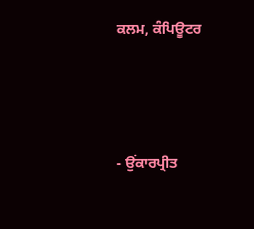ਕਲਮ, ਕੰਪਿਊਟਰ



- ਉਂਕਾਰਪ੍ਰੀਤ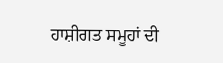ਹਾਸ਼ੀਗਤ ਸਮੂਹਾਂ ਦੀ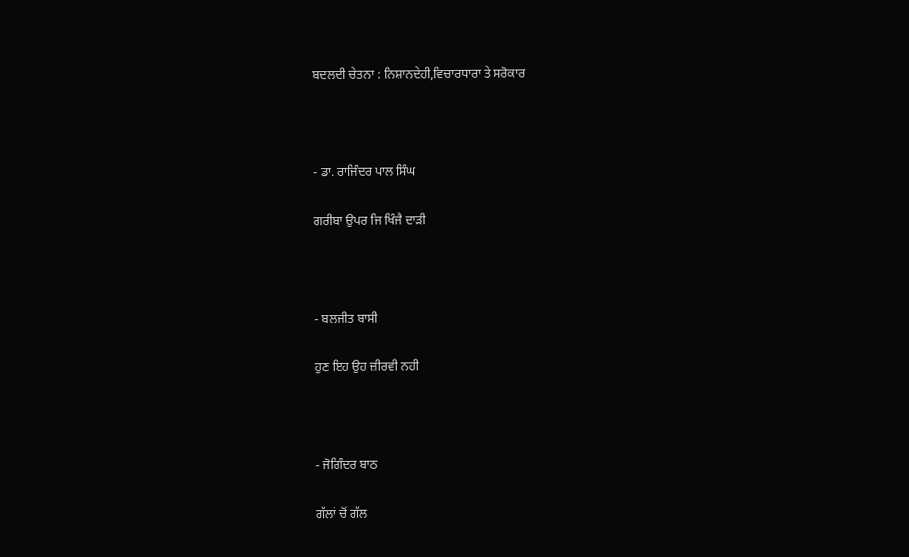ਬਦਲਦੀ ਚੇਤਨਾ : ਨਿਸ਼ਾਨਦੇਹੀ,ਵਿਚਾਰਧਾਰਾ ਤੇ ਸਰੋਕਾਰ



- ਡਾ. ਰਾਜਿੰਦਰ ਪਾਲ ਸਿੰਘ

ਗਰੀਬਾ ਉਪਰ ਜਿ ਖਿੰਜੈ ਦਾੜੀ



- ਬਲਜੀਤ ਬਾਸੀ

ਹੁਣ ਇਹ ਉਹ ਜ਼ੀਰਵੀ ਨਹੀ



- ਜੋਗਿੰਦਰ ਬਾਠ

ਗੱਲਾਂ ਚੋਂ ਗੱਲ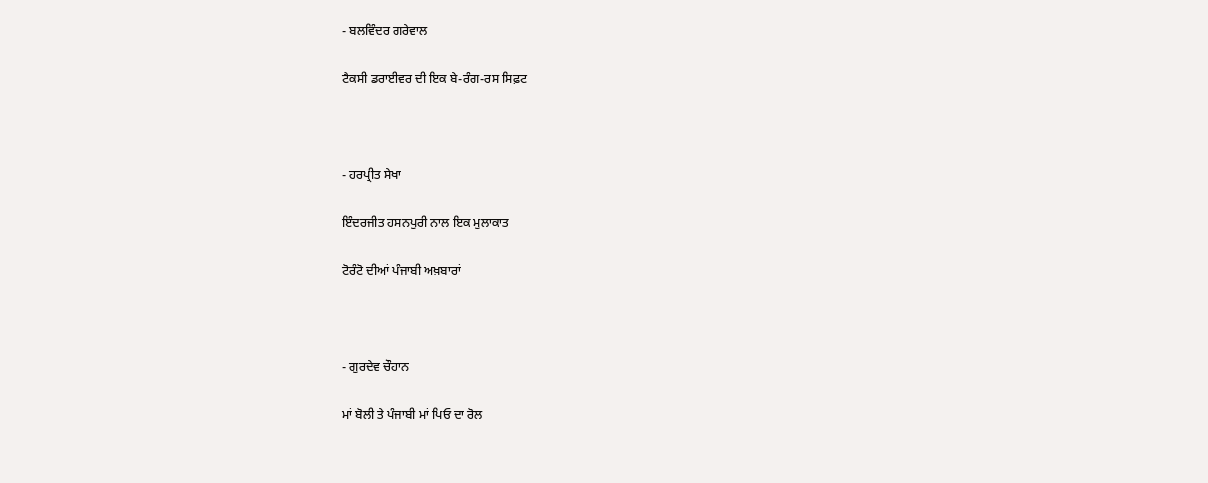- ਬਲਵਿੰਦਰ ਗਰੇਵਾਲ

ਟੈਕਸੀ ਡਰਾਈਵਰ ਦੀ ਇਕ ਬੇ-ਰੰਗ-ਰਸ ਸਿਫ਼ਟ



- ਹਰਪ੍ਰੀਤ ਸੇਖਾ

ਇੰਦਰਜੀਤ ਹਸਨਪੁਰੀ ਨਾਲ ਇਕ ਮੁਲਾਕਾਤ

ਟੋਰੰਟੋ ਦੀਆਂ ਪੰਜਾਬੀ ਅਖ਼ਬਾਰਾਂ



- ਗੁਰਦੇਵ ਚੌਹਾਨ

ਮਾਂ ਬੋਲੀ ਤੇ ਪੰਜਾਬੀ ਮਾਂ ਪਿਓ ਦਾ ਰੋਲ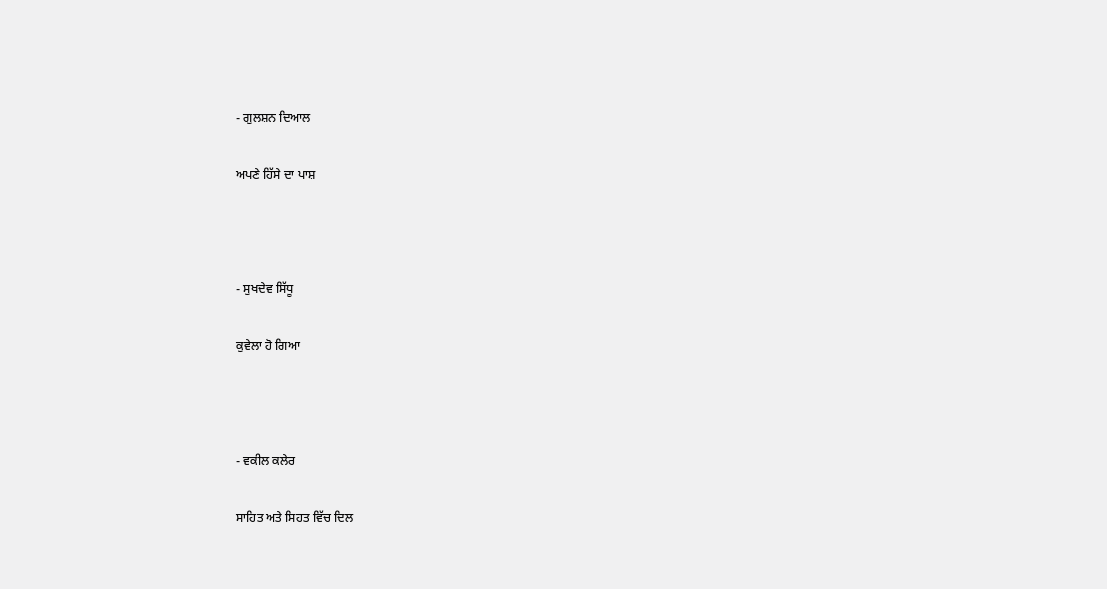- ਗੁਲਸ਼ਨ ਦਿਆਲ

ਅਪਣੇ ਹਿੱਸੇ ਦਾ ਪਾਸ਼



- ਸੁਖਦੇਵ ਸਿੱਧੂ

ਕੁਵੇਲਾ ਹੋ ਗਿਆ



- ਵਕੀਲ ਕਲੇਰ

ਸਾਹਿਤ ਅਤੇ ਸਿਹਤ ਵਿੱਚ ਦਿਲ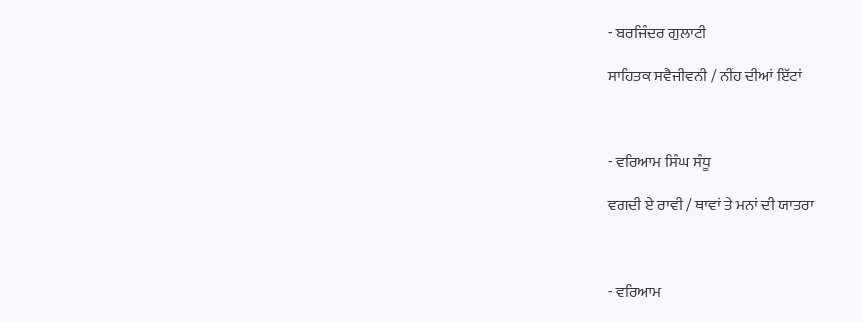- ਬਰਜਿੰਦਰ ਗੁਲਾਟੀ

ਸਾਹਿਤਕ ਸਵੈਜੀਵਨੀ / ਨੀਂਹ ਦੀਆਂ ਇੱਟਾਂ



- ਵਰਿਆਮ ਸਿੰਘ ਸੰਧੂ

ਵਗਦੀ ਏ ਰਾਵੀ / ਥਾਵਾਂ ਤੇ ਮਨਾਂ ਦੀ ਯਾਤਰਾ



- ਵਰਿਆਮ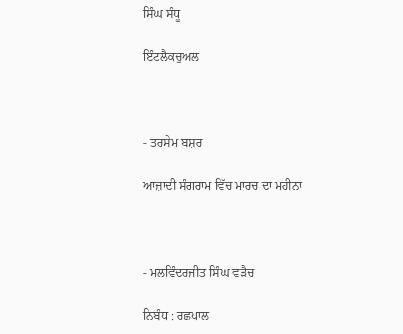ਸਿੰਘ ਸੰਧੂ

ਇੰਟਲੈਕਚੁਅਲ



- ਤਰਸੇਮ ਬਸ਼ਰ

ਆਜ਼ਾਦੀ ਸੰਗਰਾਮ ਵਿੱਚ ਮਾਰਚ ਦਾ ਮਹੀਨਾ



- ਮਲਵਿੰਦਰਜੀਤ ਸਿੰਘ ਵੜੈਚ

ਨਿਬੰਧ : ਰਛਪਾਲ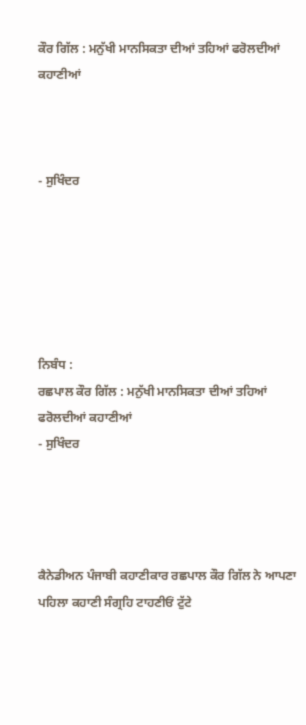ਕੌਰ ਗਿੱਲ : ਮਨੁੱਖੀ ਮਾਨਸਿਕਤਾ ਦੀਆਂ ਤਹਿਆਂ ਫਰੋਲਦੀਆਂ ਕਹਾਣੀਆਂ



- ਸੁਖਿੰਦਰ






ਨਿਬੰਧ :
ਰਛਪਾਲ ਕੌਰ ਗਿੱਲ : ਮਨੁੱਖੀ ਮਾਨਸਿਕਤਾ ਦੀਆਂ ਤਹਿਆਂ ਫਰੋਲਦੀਆਂ ਕਹਾਣੀਆਂ
- ਸੁਖਿੰਦਰ




ਕੈਨੇਡੀਅਨ ਪੰਜਾਬੀ ਕਹਾਣੀਕਾਰ ਰਛਪਾਲ ਕੌਰ ਗਿੱਲ ਨੇ ਆਪਣਾ ਪਹਿਲਾ ਕਹਾਣੀ ਸੰਗ੍ਰਹਿ ਟਾਹਣੀਓਂ ਟੁੱਟੇ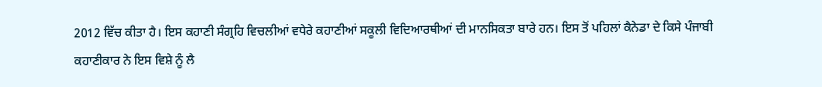2012 ਵਿੱਚ ਕੀਤਾ ਹੈ। ਇਸ ਕਹਾਣੀ ਸੰਗ੍ਰਹਿ ਵਿਚਲੀਆਂ ਵਧੇਰੇ ਕਹਾਣੀਆਂ ਸਕੂਲੀ ਵਿਦਿਆਰਥੀਆਂ ਦੀ ਮਾਨਸਿਕਤਾ ਬਾਰੇ ਹਨ। ਇਸ ਤੋਂ ਪਹਿਲਾਂ ਕੈਨੇਡਾ ਦੇ ਕਿਸੇ ਪੰਜਾਬੀ ਕਹਾਣੀਕਾਰ ਨੇ ਇਸ ਵਿਸ਼ੇ ਨੂੰ ਲੈ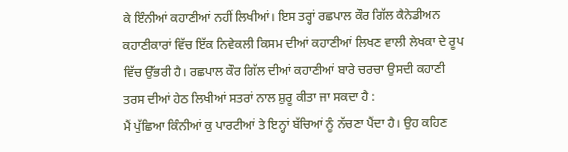ਕੇ ਇੰਨੀਆਂ ਕਹਾਣੀਆਂ ਨਹੀਂ ਲਿਖੀਆਂ। ਇਸ ਤਰ੍ਹਾਂ ਰਛਪਾਲ ਕੌਰ ਗਿੱਲ ਕੈਨੇਡੀਅਨ ਕਹਾਣੀਕਾਰਾਂ ਵਿੱਚ ਇੱਕ ਨਿਵੇਕਲੀ ਕਿਸਮ ਦੀਆਂ ਕਹਾਣੀਆਂ ਲਿਖਣ ਵਾਲੀ ਲੇਖਕਾ ਦੇ ਰੂਪ ਵਿੱਚ ਉੱਭਰੀ ਹੈ। ਰਛਪਾਲ ਕੌਰ ਗਿੱਲ ਦੀਆਂ ਕਹਾਣੀਆਂ ਬਾਰੇ ਚਰਚਾ ਉਸਦੀ ਕਹਾਣੀ ਤਰਸ ਦੀਆਂ ਹੇਠ ਲਿਖੀਆਂ ਸਤਰਾਂ ਨਾਲ ਸ਼ੁਰੂ ਕੀਤਾ ਜਾ ਸਕਦਾ ਹੈ :
ਮੈਂ ਪੁੱਛਿਆ ਕਿੰਨੀਆਂ ਕੁ ਪਾਰਟੀਆਂ ਤੇ ਇਨ੍ਹਾਂ ਬੱਚਿਆਂ ਨੂੰ ਨੱਚਣਾ ਪੈਂਦਾ ਹੈ। ਉਹ ਕਹਿਣ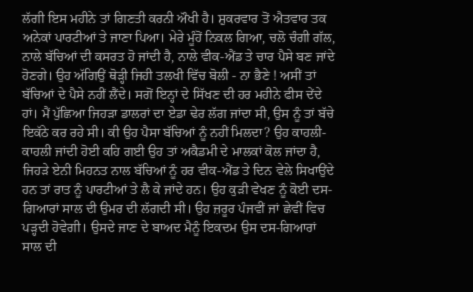ਲੱਗੀ ਇਸ ਮਹੀਨੇ ਤਾਂ ਗਿਣਤੀ ਕਰਨੀ ਔਖੀ ਹੈ। ਸ਼ੁਕਰਵਾਰ ਤੋਂ ਐਤਵਾਰ ਤਕ ਅਨੇਕਾਂ ਪਾਰਟੀਆਂ ਤੇ ਜਾਣਾ ਪਿਆ। ਮੇਰੇ ਮੂੰਹੋਂ ਨਿਕਲ ਗਿਆ, ਚਲੋ ਚੰਗੀ ਗੱਲ, ਨਾਲੇ ਬੱਚਿਆਂ ਦੀ ਕਸਰਤ ਹੋ ਜਾਂਦੀ ਹੈ, ਨਾਲੇ ਵੀਕ-ਐਂਡ ਤੇ ਚਾਰ ਪੈਸੇ ਬਣ ਜਾਂਦੇ ਹੋਣਗੇ। ਉਹ ਅੱਗਿਉਂ ਥੋੜ੍ਹੀ ਜਿਹੀ ਤਲਖੀ ਵਿੱਚ ਬੋਲੀ - ਨਾ ਭੈਣੇ ! ਅਸੀਂ ਤਾਂ ਬੱਚਿਆਂ ਦੇ ਪੈਸੇ ਨਹੀਂ ਲੈਂਦੇ। ਸਗੋਂ ਇਨ੍ਹਾਂ ਦੇ ਸਿੱਖਣ ਦੀ ਹਰ ਮਹੀਨੇ ਫੀਸ ਦੇਂਦੇ ਹਾਂ। ਮੈਂ ਪੁੱਛਿਆ ਜਿਹੜਾ ਡਾਲਰਾਂ ਦਾ ਏਡਾ ਢੇਰ ਲੱਗ ਜਾਂਦਾ ਸੀ, ਉਸ ਨੂੰ ਤਾਂ ਬੱਚੇ ਇਕੱਠੇ ਕਰ ਰਹੇ ਸੀ। ਕੀ ਉਹ ਪੈਸਾ ਬੱਚਿਆਂ ਨੂੰ ਨਹੀਂ ਮਿਲਦਾ? ਉਹ ਕਾਹਲੀ-ਕਾਹਲੀ ਜਾਂਦੀ ਹੋਈ ਕਹਿ ਗਈ ਉਹ ਤਾਂ ਅਕੈਡਮੀ ਦੇ ਮਾਲਕਾਂ ਕੋਲ ਜਾਂਦਾ ਹੈ, ਜਿਹੜੇ ਏਨੀ ਮਿਹਨਤ ਨਾਲ ਬੱਚਿਆਂ ਨੂੰ ਹਰ ਵੀਕ-ਐਂਡ ਤੇ ਦਿਨ ਵੇਲੇ ਸਿਖਾਉਂਦੇ ਹਨ ਤਾਂ ਰਾਤ ਨੂੰ ਪਾਰਟੀਆਂ ਤੇ ਲੈ ਕੇ ਜਾਂਦੇ ਹਨ। ਉਹ ਕੁੜੀ ਵੇਖਣ ਨੂੰ ਕੋਈ ਦਸ-ਗਿਆਰਾਂ ਸਾਲ ਦੀ ਉਮਰ ਦੀ ਲੱਗਦੀ ਸੀ। ਉਹ ਜ਼ਰੂਰ ਪੰਜਵੀਂ ਜਾਂ ਛੇਵੀਂ ਵਿਚ ਪੜ੍ਹਦੀ ਹੋਵੇਗੀ। ਉਸਦੇ ਜਾਣ ਦੇ ਬਾਅਦ ਮੈਨੂੰ ਇਕਦਮ ਉਸ ਦਸ-ਗਿਆਰਾਂ ਸਾਲ ਦੀ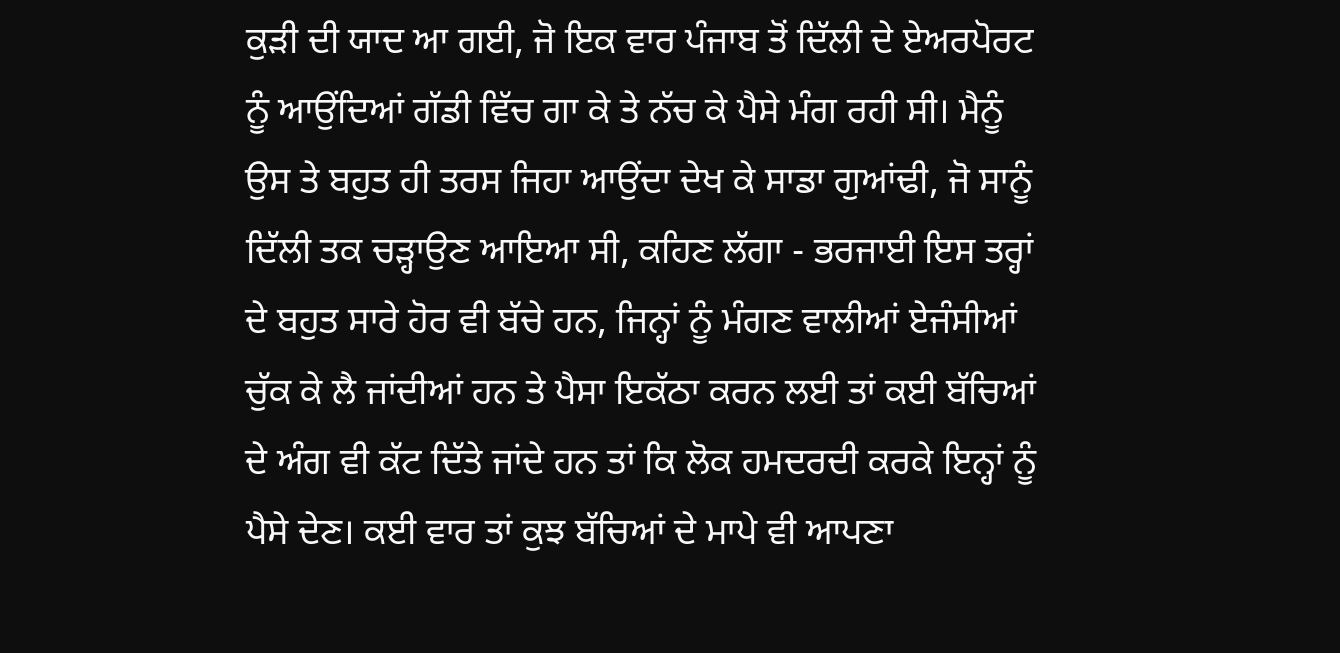ਕੁੜੀ ਦੀ ਯਾਦ ਆ ਗਈ, ਜੋ ਇਕ ਵਾਰ ਪੰਜਾਬ ਤੋਂ ਦਿੱਲੀ ਦੇ ਏਅਰਪੋਰਟ ਨੂੰ ਆਉਂਦਿਆਂ ਗੱਡੀ ਵਿੱਚ ਗਾ ਕੇ ਤੇ ਨੱਚ ਕੇ ਪੈਸੇ ਮੰਗ ਰਹੀ ਸੀ। ਮੈਨੂੰ ਉਸ ਤੇ ਬਹੁਤ ਹੀ ਤਰਸ ਜਿਹਾ ਆਉਂਦਾ ਦੇਖ ਕੇ ਸਾਡਾ ਗੁਆਂਢੀ, ਜੋ ਸਾਨੂੰ ਦਿੱਲੀ ਤਕ ਚੜ੍ਹਾਉਣ ਆਇਆ ਸੀ, ਕਹਿਣ ਲੱਗਾ - ਭਰਜਾਈ ਇਸ ਤਰ੍ਹਾਂ ਦੇ ਬਹੁਤ ਸਾਰੇ ਹੋਰ ਵੀ ਬੱਚੇ ਹਨ, ਜਿਨ੍ਹਾਂ ਨੂੰ ਮੰਗਣ ਵਾਲੀਆਂ ਏਜੰਸੀਆਂ ਚੁੱਕ ਕੇ ਲੈ ਜਾਂਦੀਆਂ ਹਨ ਤੇ ਪੈਸਾ ਇਕੱਠਾ ਕਰਨ ਲਈ ਤਾਂ ਕਈ ਬੱਚਿਆਂ ਦੇ ਅੰਗ ਵੀ ਕੱਟ ਦਿੱਤੇ ਜਾਂਦੇ ਹਨ ਤਾਂ ਕਿ ਲੋਕ ਹਮਦਰਦੀ ਕਰਕੇ ਇਨ੍ਹਾਂ ਨੂੰ ਪੈਸੇ ਦੇਣ। ਕਈ ਵਾਰ ਤਾਂ ਕੁਝ ਬੱਚਿਆਂ ਦੇ ਮਾਪੇ ਵੀ ਆਪਣਾ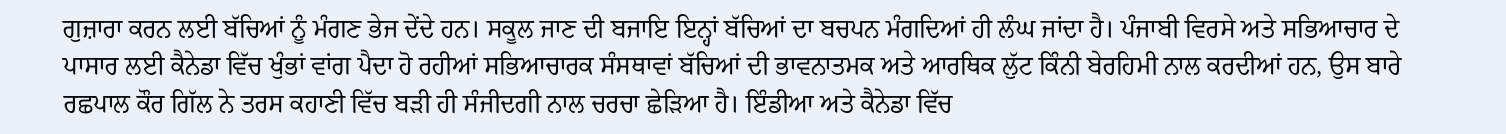ਗੁਜ਼ਾਰਾ ਕਰਨ ਲਈ ਬੱਚਿਆਂ ਨੂੰ ਮੰਗਣ ਭੇਜ ਦੇਂਦੇ ਹਨ। ਸਕੂਲ ਜਾਣ ਦੀ ਬਜਾਇ ਇਨ੍ਹਾਂ ਬੱਚਿਆਂ ਦਾ ਬਚਪਨ ਮੰਗਦਿਆਂ ਹੀ ਲੰਘ ਜਾਂਦਾ ਹੈ। ਪੰਜਾਬੀ ਵਿਰਸੇ ਅਤੇ ਸਭਿਆਚਾਰ ਦੇ ਪਾਸਾਰ ਲਈ ਕੈਨੇਡਾ ਵਿੱਚ ਖੁੰਭਾਂ ਵਾਂਗ ਪੈਦਾ ਹੋ ਰਹੀਆਂ ਸਭਿਆਚਾਰਕ ਸੰਸਥਾਵਾਂ ਬੱਚਿਆਂ ਦੀ ਭਾਵਨਾਤਮਕ ਅਤੇ ਆਰਥਿਕ ਲੁੱਟ ਕਿੰਨੀ ਬੇਰਹਿਮੀ ਨਾਲ ਕਰਦੀਆਂ ਹਨ, ਉਸ ਬਾਰੇ ਰਛਪਾਲ ਕੌਰ ਗਿੱਲ ਨੇ ਤਰਸ ਕਹਾਣੀ ਵਿੱਚ ਬੜੀ ਹੀ ਸੰਜੀਦਗੀ ਨਾਲ ਚਰਚਾ ਛੇੜਿਆ ਹੈ। ਇੰਡੀਆ ਅਤੇ ਕੈਨੇਡਾ ਵਿੱਚ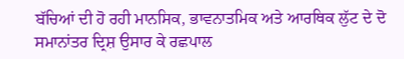ਬੱਚਿਆਂ ਦੀ ਹੋ ਰਹੀ ਮਾਨਸਿਕ, ਭਾਵਨਾਤਮਿਕ ਅਤੇ ਆਰਥਿਕ ਲੁੱਟ ਦੇ ਦੋ ਸਮਾਨਾਂਤਰ ਦ੍ਰਿਸ਼ ਉਸਾਰ ਕੇ ਰਛਪਾਲ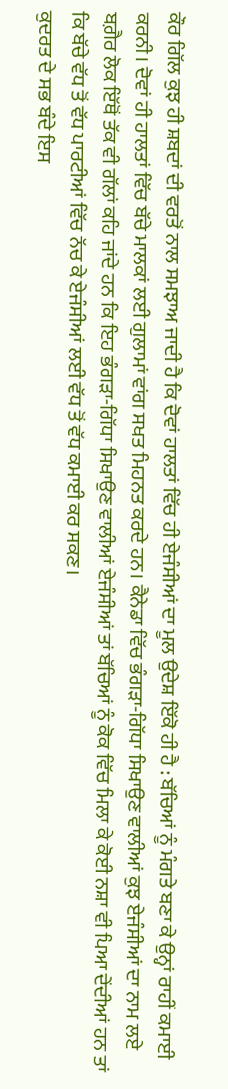ਕੌਰ ਗਿੱਲ ਕੁਝ ਹੀ ਸ਼ਬਦਾਂ ਦੀ ਵਰਤੋਂ ਨਾਲ ਸਮਝਾਅ ਜਾਦੀ ਹੈ ਕਿ ਦੋਵਾਂ ਹਾਲਤਾਂ ਵਿੱਚ ਹੀ ਏਜੰਸੀਆਂ ਦਾ ਮੂਲ ਉਦੇਸ਼ ਇੱਕੋ ਹੀ ਹੈ : ਬੱਚਿਆਂ ਨੂੰ ਮੰਗਤੇ ਬਣਾ ਕੇ ਉਨ੍ਹਾਂ ਰਾਹੀਂ ਕਮਾਈ ਕਰਨੀ। ਦੋਵਾਂ ਹੀ ਹਾਲਤਾਂ ਵਿੱਚ ਬੱਚੇ ਮਾਲਕਾਂ ਲਈ ਗੁਲਾਮਾਂ ਵਾਂਗ ਸਖਤ ਮਿਹਨਤ ਕਰਦੇ ਹਨ। ਕੈਨੇਡਾ ਵਿੱਚ ਭੰਗੜਾ-ਗਿੱਧਾ ਸਿਖਾਉਣ ਵਾਲੀਆਂ ਕੁਝ ਏਜੰਸੀਆਂ ਦਾ ਨਾਮ ਲਏ ਬਗ਼ੈਰ ਲੋਕ ਇੱਥੋਂ ਤੱਕ ਵੀ ਗੱਲਾਂ ਕਹਿ ਜਾਂਦੇ ਹਨ ਕਿ ਇਹ ਭੰਗੜਾ-ਗਿੱਧਾ ਸਿਖਾਉਣ ਵਾਲੀਆਂ ਏਜੰਸੀਆਂ ਤਾਂ ਬੱਚਿਆਂ ਨੂੰ ਕੋਕ ਵਿੱਚ ਮਿਲਾ ਕੇ ਕੋਈ ਨਸ਼ਾ ਵੀ ਪਿਆ ਦੇਂਦੀਆਂ ਹਨ ਤਾਂ ਕਿ ਬੱਚੇ ਵੱਧ ਤੋਂ ਵੱਧ ਪਾਰਟੀਆਂ ਵਿੱਚ ਨੱਚ ਕੇ ਏਜੰਸੀਆਂ ਲਈ ਵੱਧ ਤੋਂ ਵੱਧ ਕਮਾਈ ਕਰ ਸਕਣ।
ਕੁਦਰਤ ਦੇ ਸਭ ਬੰਦੇ ਇਸ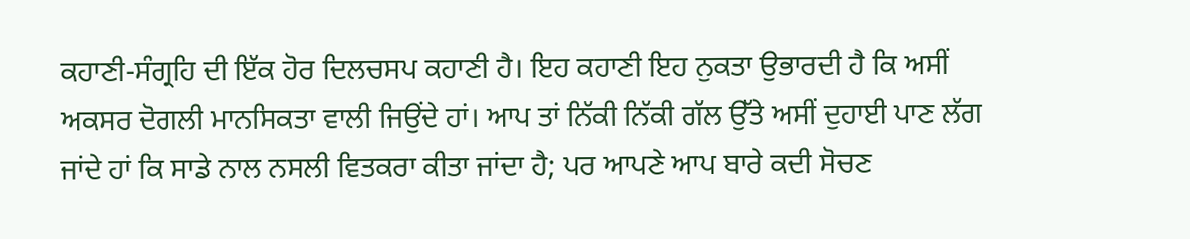ਕਹਾਣੀ-ਸੰਗ੍ਰਹਿ ਦੀ ਇੱਕ ਹੋਰ ਦਿਲਚਸਪ ਕਹਾਣੀ ਹੈ। ਇਹ ਕਹਾਣੀ ਇਹ ਨੁਕਤਾ ਉਭਾਰਦੀ ਹੈ ਕਿ ਅਸੀਂ ਅਕਸਰ ਦੋਗਲੀ ਮਾਨਸਿਕਤਾ ਵਾਲੀ ਜਿਉਂਦੇ ਹਾਂ। ਆਪ ਤਾਂ ਨਿੱਕੀ ਨਿੱਕੀ ਗੱਲ ਉੱਤੇ ਅਸੀਂ ਦੁਹਾਈ ਪਾਣ ਲੱਗ ਜਾਂਦੇ ਹਾਂ ਕਿ ਸਾਡੇ ਨਾਲ ਨਸਲੀ ਵਿਤਕਰਾ ਕੀਤਾ ਜਾਂਦਾ ਹੈ; ਪਰ ਆਪਣੇ ਆਪ ਬਾਰੇ ਕਦੀ ਸੋਚਣ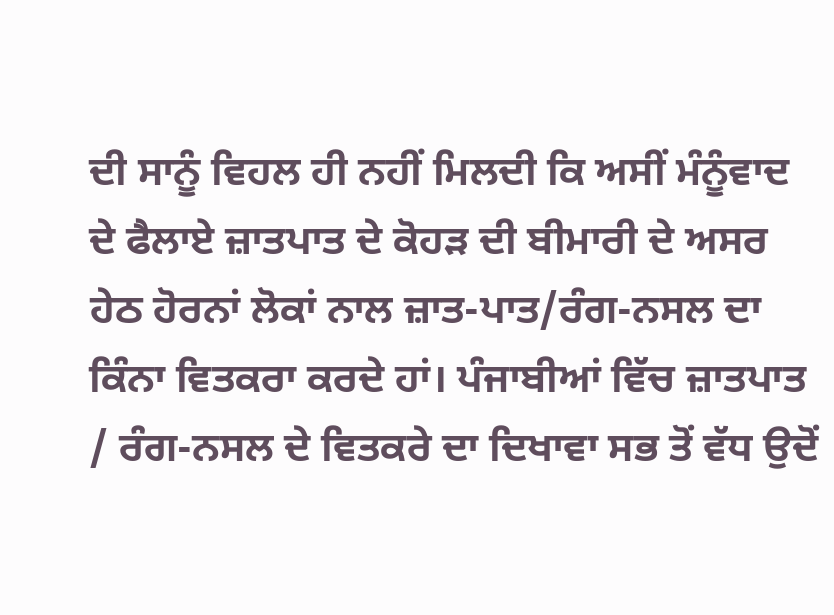ਦੀ ਸਾਨੂੰ ਵਿਹਲ ਹੀ ਨਹੀਂ ਮਿਲਦੀ ਕਿ ਅਸੀਂ ਮੰਨੂੰਵਾਦ ਦੇ ਫੈਲਾਏ ਜ਼ਾਤਪਾਤ ਦੇ ਕੋਹੜ ਦੀ ਬੀਮਾਰੀ ਦੇ ਅਸਰ ਹੇਠ ਹੋਰਨਾਂ ਲੋਕਾਂ ਨਾਲ ਜ਼ਾਤ-ਪਾਤ/ਰੰਗ-ਨਸਲ ਦਾ ਕਿੰਨਾ ਵਿਤਕਰਾ ਕਰਦੇ ਹਾਂ। ਪੰਜਾਬੀਆਂ ਵਿੱਚ ਜ਼ਾਤਪਾਤ / ਰੰਗ-ਨਸਲ ਦੇ ਵਿਤਕਰੇ ਦਾ ਦਿਖਾਵਾ ਸਭ ਤੋਂ ਵੱਧ ਉਦੋਂ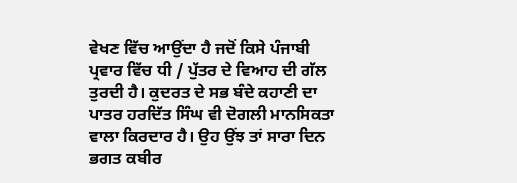ਵੇਖਣ ਵਿੱਚ ਆਉਂਦਾ ਹੈ ਜਦੋਂ ਕਿਸੇ ਪੰਜਾਬੀ ਪ੍ਰਵਾਰ ਵਿੱਚ ਧੀ / ਪੁੱਤਰ ਦੇ ਵਿਆਹ ਦੀ ਗੱਲ ਤੁਰਦੀ ਹੈ। ਕੁਦਰਤ ਦੇ ਸਭ ਬੰਦੇ ਕਹਾਣੀ ਦਾ ਪਾਤਰ ਹਰਦਿੱਤ ਸਿੰਘ ਵੀ ਦੋਗਲੀ ਮਾਨਸਿਕਤਾ ਵਾਲਾ ਕਿਰਦਾਰ ਹੈ। ਉਹ ਉਂਝ ਤਾਂ ਸਾਰਾ ਦਿਨ ਭਗਤ ਕਬੀਰ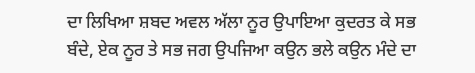ਦਾ ਲਿਖਿਆ ਸ਼ਬਦ ਅਵਲ ਅੱਲਾ ਨੂਰ ਉਪਾਇਆ ਕੁਦਰਤ ਕੇ ਸਭ ਬੰਦੇ, ਏਕ ਨੂਰ ਤੇ ਸਭ ਜਗ ਉਪਜਿਆ ਕਉਨ ਭਲੇ ਕਉਨ ਮੰਦੇ ਦਾ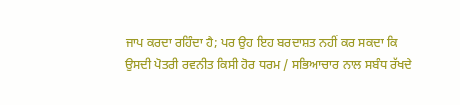ਜਾਪ ਕਰਦਾ ਰਹਿੰਦਾ ਹੈ; ਪਰ ਉਹ ਇਹ ਬਰਦਾਸ਼ਤ ਨਹੀਂ ਕਰ ਸਕਦਾ ਕਿ ਉਸਦੀ ਪੋਤਰੀ ਰਵਨੀਤ ਕਿਸੀ ਹੋਰ ਧਰਮ / ਸਭਿਆਚਾਰ ਨਾਲ ਸਬੰਧ ਰੱਖਦੇ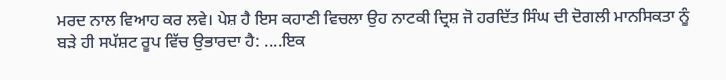ਮਰਦ ਨਾਲ ਵਿਆਹ ਕਰ ਲਵੇ। ਪੇਸ਼ ਹੈ ਇਸ ਕਹਾਣੀ ਵਿਚਲਾ ਉਹ ਨਾਟਕੀ ਦ੍ਰਿਸ਼ ਜੋ ਹਰਦਿੱਤ ਸਿੰਘ ਦੀ ਦੋਗਲੀ ਮਾਨਸਿਕਤਾ ਨੂੰ ਬੜੇ ਹੀ ਸਪੱਸ਼ਟ ਰੂਪ ਵਿੱਚ ਉਭਾਰਦਾ ਹੈ: ....ਇਕ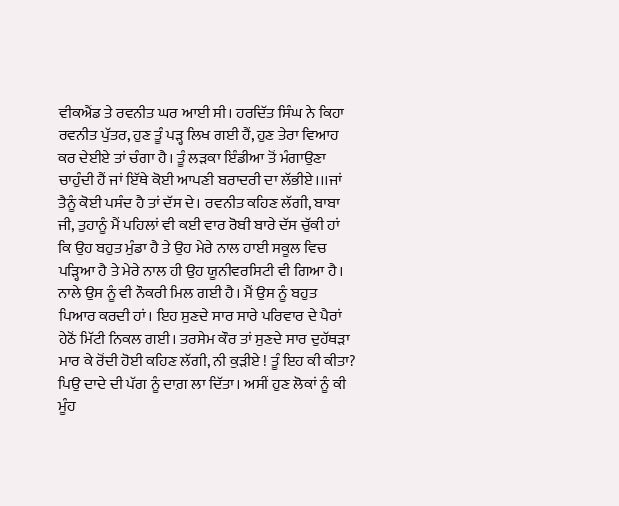ਵੀਕਐਂਡ ਤੇ ਰਵਨੀਤ ਘਰ ਆਈ ਸੀ। ਹਰਦਿੱਤ ਸਿੰਘ ਨੇ ਕਿਹਾ ਰਵਨੀਤ ਪੁੱਤਰ, ਹੁਣ ਤੂੰ ਪੜ੍ਹ ਲਿਖ ਗਈ ਹੈਂ, ਹੁਣ ਤੇਰਾ ਵਿਆਹ ਕਰ ਦੇਈਏ ਤਾਂ ਚੰਗਾ ਹੈ। ਤੂੰ ਲੜਕਾ ਇੰਡੀਆ ਤੋਂ ਮੰਗਾਉਣਾ ਚਾਹੁੰਦੀ ਹੈਂ ਜਾਂ ਇੱਥੇ ਕੋਈ ਆਪਣੀ ਬਰਾਦਰੀ ਦਾ ਲੱਭੀਏ।।।ਜਾਂ ਤੈਨੂੰ ਕੋਈ ਪਸੰਦ ਹੈ ਤਾਂ ਦੱਸ ਦੇ। ਰਵਨੀਤ ਕਹਿਣ ਲੱਗੀ, ਬਾਬਾ ਜੀ, ਤੁਹਾਨੂੰ ਮੈਂ ਪਹਿਲਾਂ ਵੀ ਕਈ ਵਾਰ ਰੋਬੀ ਬਾਰੇ ਦੱਸ ਚੁੱਕੀ ਹਾਂ ਕਿ ਉਹ ਬਹੁਤ ਮੁੰਡਾ ਹੈ ਤੇ ਉਹ ਮੇਰੇ ਨਾਲ ਹਾਈ ਸਕੂਲ ਵਿਚ ਪੜ੍ਹਿਆ ਹੈ ਤੇ ਮੇਰੇ ਨਾਲ ਹੀ ਉਹ ਯੂਨੀਵਰਸਿਟੀ ਵੀ ਗਿਆ ਹੈ। ਨਾਲੇ ਉਸ ਨੂੰ ਵੀ ਨੌਕਰੀ ਮਿਲ ਗਈ ਹੈ। ਮੈਂ ਉਸ ਨੂੰ ਬਹੁਤ ਪਿਆਰ ਕਰਦੀ ਹਾਂ। ਇਹ ਸੁਣਦੇ ਸਾਰ ਸਾਰੇ ਪਰਿਵਾਰ ਦੇ ਪੈਰਾਂ ਹੇਠੋਂ ਮਿੱਟੀ ਨਿਕਲ ਗਈ। ਤਰਸੇਮ ਕੌਰ ਤਾਂ ਸੁਣਦੇ ਸਾਰ ਦੁਹੱਥੜਾ ਮਾਰ ਕੇ ਰੋਂਦੀ ਹੋਈ ਕਹਿਣ ਲੱਗੀ, ਨੀ ਕੁੜੀਏ ! ਤੂੰ ਇਹ ਕੀ ਕੀਤਾ? ਪਿਉ ਦਾਦੇ ਦੀ ਪੱਗ ਨੂੰ ਦਾਗ਼ ਲਾ ਦਿੱਤਾ। ਅਸੀਂ ਹੁਣ ਲੋਕਾਂ ਨੂੰ ਕੀ ਮੂੰਹ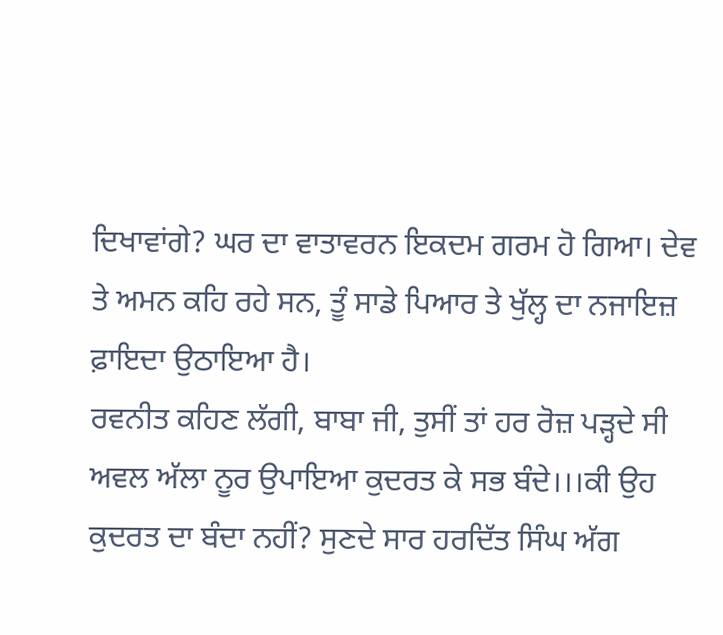ਦਿਖਾਵਾਂਗੇ? ਘਰ ਦਾ ਵਾਤਾਵਰਨ ਇਕਦਮ ਗਰਮ ਹੋ ਗਿਆ। ਦੇਵ ਤੇ ਅਮਨ ਕਹਿ ਰਹੇ ਸਨ, ਤੂੰ ਸਾਡੇ ਪਿਆਰ ਤੇ ਖੁੱਲ੍ਹ ਦਾ ਨਜਾਇਜ਼ ਫ਼ਾਇਦਾ ਉਠਾਇਆ ਹੈ।
ਰਵਨੀਤ ਕਹਿਣ ਲੱਗੀ, ਬਾਬਾ ਜੀ, ਤੁਸੀਂ ਤਾਂ ਹਰ ਰੋਜ਼ ਪੜ੍ਹਦੇ ਸੀ ਅਵਲ ਅੱਲਾ ਨੂਰ ਉਪਾਇਆ ਕੁਦਰਤ ਕੇ ਸਭ ਬੰਦੇ।।।ਕੀ ਉਹ ਕੁਦਰਤ ਦਾ ਬੰਦਾ ਨਹੀਂ? ਸੁਣਦੇ ਸਾਰ ਹਰਦਿੱਤ ਸਿੰਘ ਅੱਗ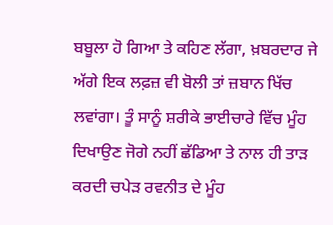ਬਬੂਲਾ ਹੋ ਗਿਆ ਤੇ ਕਹਿਣ ਲੱਗਾ, ਖ਼ਬਰਦਾਰ ਜੇ ਅੱਗੇ ਇਕ ਲਫ਼ਜ਼ ਵੀ ਬੋਲੀ ਤਾਂ ਜ਼ਬਾਨ ਖਿੱਚ ਲਵਾਂਗਾ। ਤੂੰ ਸਾਨੂੰ ਸ਼ਰੀਕੇ ਭਾਈਚਾਰੇ ਵਿੱਚ ਮੂੰਹ ਦਿਖਾਉਣ ਜੋਗੇ ਨਹੀਂ ਛੱਡਿਆ ਤੇ ਨਾਲ ਹੀ ਤਾੜ ਕਰਦੀ ਚਪੇੜ ਰਵਨੀਤ ਦੇ ਮੂੰਹ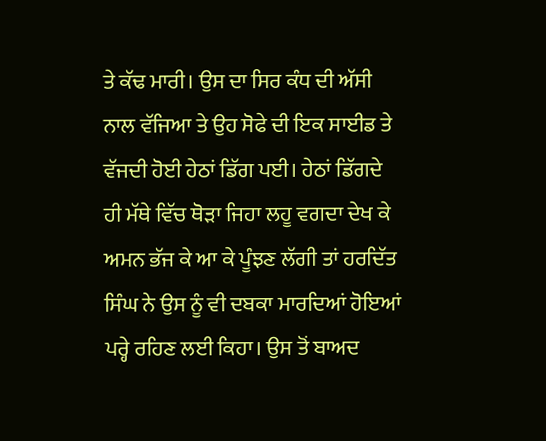ਤੇ ਕੱਢ ਮਾਰੀ। ਉਸ ਦਾ ਸਿਰ ਕੰਧ ਦੀ ਅੱਸੀ ਨਾਲ ਵੱਜਿਆ ਤੇ ਉਹ ਸੋਫੇ ਦੀ ਇਕ ਸਾਈਡ ਤੇ ਵੱਜਦੀ ਹੋਈ ਹੇਠਾਂ ਡਿੱਗ ਪਈ। ਹੇਠਾਂ ਡਿੱਗਦੇ ਹੀ ਮੱਥੇ ਵਿੱਚ ਥੋੜਾ ਜਿਹਾ ਲਹੂ ਵਗਦਾ ਦੇਖ ਕੇ ਅਮਨ ਭੱਜ ਕੇ ਆ ਕੇ ਪੂੰਝਣ ਲੱਗੀ ਤਾਂ ਹਰਦਿੱਤ ਸਿੰਘ ਨੇ ਉਸ ਨੂੰ ਵੀ ਦਬਕਾ ਮਾਰਦਿਆਂ ਹੋਇਆਂ ਪਰ੍ਹੇ ਰਹਿਣ ਲਈ ਕਿਹਾ। ਉਸ ਤੋਂ ਬਾਅਦ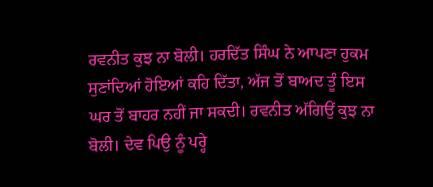ਰਵਨੀਤ ਕੁਝ ਨਾ ਬੋਲੀ। ਹਰਦਿੱਤ ਸਿੰਘ ਨੇ ਆਪਣਾ ਹੁਕਮ ਸੁਣਾਂਦਿਆਂ ਹੋਇਆਂ ਕਹਿ ਦਿੱਤਾ, ਅੱਜ ਤੋਂ ਬਾਅਦ ਤੂੰ ਇਸ ਘਰ ਤੋਂ ਬਾਹਰ ਨਹੀਂ ਜਾ ਸਕਦੀ। ਰਵਨੀਤ ਅੱਗਿਉਂ ਕੁਝ ਨਾ ਬੋਲੀ। ਦੇਵ ਪਿਉ ਨੂੰ ਪਰ੍ਹੇ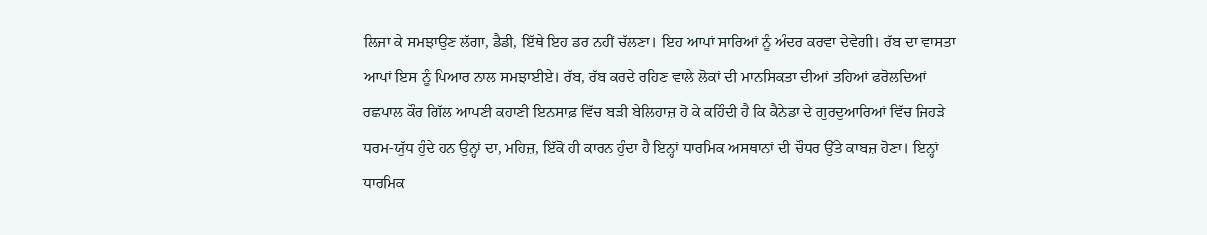ਲਿਜਾ ਕੇ ਸਮਝਾਉਣ ਲੱਗਾ, ਡੈਡੀ, ਇੱਥੇ ਇਹ ਡਰ ਨਹੀਂ ਚੱਲਣਾ। ਇਹ ਆਪਾਂ ਸਾਰਿਆਂ ਨੂੰ ਅੰਦਰ ਕਰਵਾ ਦੇਵੇਗੀ। ਰੱਬ ਦਾ ਵਾਸਤਾ ਆਪਾਂ ਇਸ ਨੂੰ ਪਿਆਰ ਨਾਲ ਸਮਝਾਈਏ। ਰੱਬ, ਰੱਬ ਕਰਦੇ ਰਹਿਣ ਵਾਲੇ ਲੋਕਾਂ ਦੀ ਮਾਨਸਿਕਤਾ ਦੀਆਂ ਤਹਿਆਂ ਫਰੋਲਦਿਆਂ ਰਛਪਾਲ ਕੌਰ ਗਿੱਲ ਆਪਣੀ ਕਹਾਣੀ ਇਨਸਾਫ਼ ਵਿੱਚ ਬੜੀ ਬੇਲਿਹਾਜ਼ ਹੋ ਕੇ ਕਹਿੰਦੀ ਹੈ ਕਿ ਕੈਨੇਡਾ ਦੇ ਗੁਰਦੁਆਰਿਆਂ ਵਿੱਚ ਜਿਹੜੇ ਧਰਮ-ਯੁੱਧ ਹੁੰਦੇ ਹਨ ਉਨ੍ਹਾਂ ਦਾ, ਮਹਿਜ਼, ਇੱਕੋ ਹੀ ਕਾਰਨ ਹੁੰਦਾ ਹੈ ਇਨ੍ਹਾਂ ਧਾਰਮਿਕ ਅਸਥਾਨਾਂ ਦੀ ਚੌਧਰ ਉੱਤੇ ਕਾਬਜ਼ ਹੋਣਾ। ਇਨ੍ਹਾਂ ਧਾਰਮਿਕ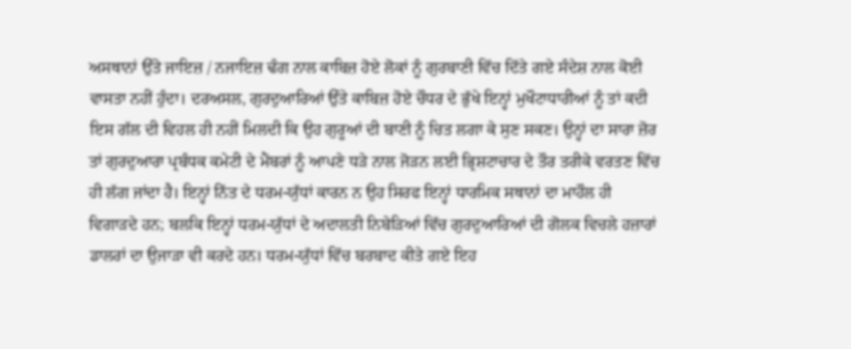ਅਸਥਾਨਾਂ ਉੱਤੇ ਜਾਇਜ਼ / ਨਜਾਇਜ਼ ਢੰਗ ਨਾਲ ਕਾਬਿਜ਼ ਹੋਏ ਲੋਕਾਂ ਨੂੰ ਗੁਰਬਾਣੀ ਵਿੱਚ ਦਿੱਤੇ ਗਏ ਸੰਦੇਸ਼ ਨਾਲ ਕੋਈ ਵਾਸਤਾ ਨਹੀਂ ਹੁੰਦਾ। ਦਰਅਸਲ, ਗੁਰਦੁਆਰਿਆਂ ਉੱਤੇ ਕਾਬਿਜ਼ ਹੋਏ ਚੌਧਰ ਦੇ ਭੁੱਖੇ ਇਨ੍ਹਾਂ ਮੁਖੌਟਾਧਾਰੀਆਂ ਨੂੰ ਤਾਂ ਕਦੀ ਇਸ ਗੱਲ ਦੀ ਵਿਹਲ ਹੀ ਨਹੀਂ ਮਿਲਦੀ ਕਿ ਉਹ ਗੁਰੂਆਂ ਦੀ ਬਾਣੀ ਨੂੰ ਚਿਤ ਲਗਾ ਕੇ ਸੁਣ ਸਕਣ। ਉਨ੍ਹਾਂ ਦਾ ਸਾਰਾ ਜ਼ੋਰ ਤਾਂ ਗੁਰਦੁਆਰਾ ਪ੍ਰਬੰਧਕ ਕਮੇਟੀ ਦੇ ਮੈਂਬਰਾਂ ਨੂੰ ਆਪਣੇ ਧੜੇ ਨਾਲ ਜੋੜਨ ਲਈ ਭ੍ਰਿਸ਼ਟਾਚਾਰ ਦੇ ਤੌਰ ਤਰੀਕੇ ਵਰਤਣ ਵਿੱਚ ਹੀ ਲੱਗ ਜਾਂਦਾ ਹੈ। ਇਨ੍ਹਾਂ ਨਿੱਤ ਦੇ ਧਰਮ-ਯੁੱਧਾਂ ਕਾਰਨ ਨ ਉਹ ਸਿਰਫ ਇਨ੍ਹਾਂ ਧਾਰਮਿਕ ਸਥਾਨਾਂ ਦਾ ਮਾਹੌਲ ਹੀ ਵਿਗਾੜਦੇ ਹਨ; ਬਲਕਿ ਇਨ੍ਹਾਂ ਧਰਮ-ਯੁੱਧਾਂ ਦੇ ਅਦਾਲਤੀ ਨਿਬੇੜਿਆਂ ਵਿੱਚ ਗੁਰਦੁਆਰਿਆਂ ਦੀ ਗੋਲਕ ਵਿਚਲੇ ਹਜ਼ਾਰਾਂ ਡਾਲਰਾਂ ਦਾ ਉਜਾੜਾ ਵੀ ਕਰਦੇ ਹਨ। ਧਰਮ-ਯੁੱਧਾਂ ਵਿੱਚ ਬਰਬਾਦ ਕੀਤੇ ਗਏ ਇਹ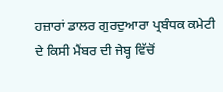ਹਜ਼ਾਰਾਂ ਡਾਲਰ ਗੁਰਦੁਆਰਾ ਪ੍ਰਬੰਧਕ ਕਮੇਟੀ ਦੇ ਕਿਸੀ ਮੈਂਬਰ ਦੀ ਜੇਬ੍ਹ ਵਿੱਚੋਂ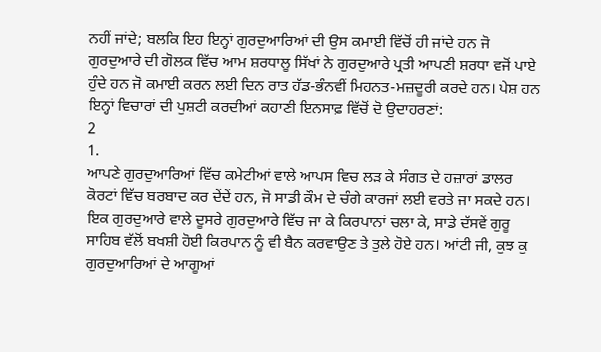ਨਹੀਂ ਜਾਂਦੇ; ਬਲਕਿ ਇਹ ਇਨ੍ਹਾਂ ਗੁਰਦੁਆਰਿਆਂ ਦੀ ਉਸ ਕਮਾਈ ਵਿੱਚੋਂ ਹੀ ਜਾਂਦੇ ਹਨ ਜੋ ਗੁਰਦੁਆਰੇ ਦੀ ਗੋਲਕ ਵਿੱਚ ਆਮ ਸ਼ਰਧਾਲੂ ਸਿੱਖਾਂ ਨੇ ਗੁਰਦੁਆਰੇ ਪ੍ਰਤੀ ਆਪਣੀ ਸ਼ਰਧਾ ਵਜੋਂ ਪਾਏ ਹੁੰਦੇ ਹਨ ਜੋ ਕਮਾਈ ਕਰਨ ਲਈ ਦਿਨ ਰਾਤ ਹੱਡ-ਭੰਨਵੀਂ ਮਿਹਨਤ-ਮਜ਼ਦੂਰੀ ਕਰਦੇ ਹਨ। ਪੇਸ਼ ਹਨ ਇਨ੍ਹਾਂ ਵਿਚਾਰਾਂ ਦੀ ਪੁਸ਼ਟੀ ਕਰਦੀਆਂ ਕਹਾਣੀ ਇਨਸਾਫ਼ ਵਿੱਚੋਂ ਦੋ ਉਦਾਹਰਣਾਂ:
2
1.
ਆਪਣੇ ਗੁਰਦੁਆਰਿਆਂ ਵਿੱਚ ਕਮੇਟੀਆਂ ਵਾਲੇ ਆਪਸ ਵਿਚ ਲੜ ਕੇ ਸੰਗਤ ਦੇ ਹਜ਼ਾਰਾਂ ਡਾਲਰ ਕੋਰਟਾਂ ਵਿੱਚ ਬਰਬਾਦ ਕਰ ਦੇਂਦੇਂ ਹਨ, ਜੋ ਸਾਡੀ ਕੌਮ ਦੇ ਚੰਗੇ ਕਾਰਜਾਂ ਲਈ ਵਰਤੇ ਜਾ ਸਕਦੇ ਹਨ। ਇਕ ਗੁਰਦੁਆਰੇ ਵਾਲੇ ਦੂਸਰੇ ਗੁਰਦੁਆਰੇ ਵਿੱਚ ਜਾ ਕੇ ਕਿਰਪਾਨਾਂ ਚਲਾ ਕੇ, ਸਾਡੇ ਦੱਸਵੇਂ ਗੁਰੂ ਸਾਹਿਬ ਵੱਲੋਂ ਬਖਸ਼ੀ ਹੋਈ ਕਿਰਪਾਨ ਨੂੰ ਵੀ ਬੈਨ ਕਰਵਾਉਣ ਤੇ ਤੁਲੇ ਹੋਏ ਹਨ। ਆਂਟੀ ਜੀ, ਕੁਝ ਕੁ ਗੁਰਦੁਆਰਿਆਂ ਦੇ ਆਗੂਆਂ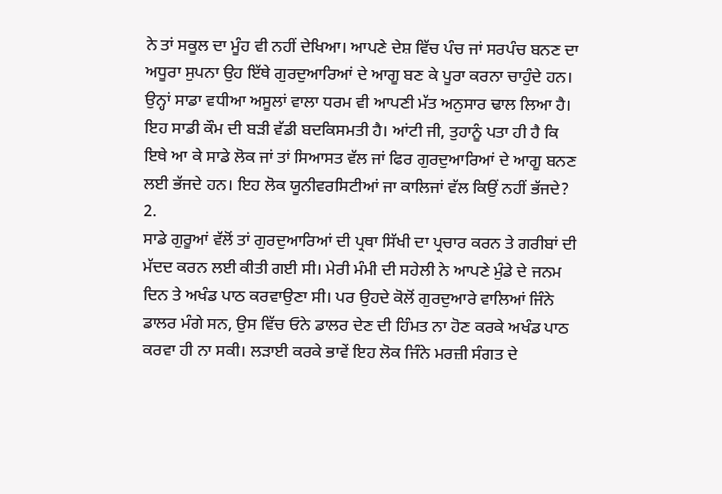ਨੇ ਤਾਂ ਸਕੂਲ ਦਾ ਮੂੰਹ ਵੀ ਨਹੀਂ ਦੇਖਿਆ। ਆਪਣੇ ਦੇਸ਼ ਵਿੱਚ ਪੰਚ ਜਾਂ ਸਰਪੰਚ ਬਨਣ ਦਾ ਅਧੂਰਾ ਸੁਪਨਾ ਉਹ ਇੱਥੇ ਗੁਰਦੁਆਰਿਆਂ ਦੇ ਆਗੂ ਬਣ ਕੇ ਪੂਰਾ ਕਰਨਾ ਚਾਹੁੰਦੇ ਹਨ। ਉਨ੍ਹਾਂ ਸਾਡਾ ਵਧੀਆ ਅਸੂਲਾਂ ਵਾਲਾ ਧਰਮ ਵੀ ਆਪਣੀ ਮੱਤ ਅਨੁਸਾਰ ਢਾਲ ਲਿਆ ਹੈ। ਇਹ ਸਾਡੀ ਕੌਮ ਦੀ ਬੜੀ ਵੱਡੀ ਬਦਕਿਸਮਤੀ ਹੈ। ਆਂਟੀ ਜੀ, ਤੁਹਾਨੂੰ ਪਤਾ ਹੀ ਹੈ ਕਿ ਇਥੇ ਆ ਕੇ ਸਾਡੇ ਲੋਕ ਜਾਂ ਤਾਂ ਸਿਆਸਤ ਵੱਲ ਜਾਂ ਫਿਰ ਗੁਰਦੁਆਰਿਆਂ ਦੇ ਆਗੂ ਬਨਣ ਲਈ ਭੱਜਦੇ ਹਨ। ਇਹ ਲੋਕ ਯੂਨੀਵਰਸਿਟੀਆਂ ਜਾ ਕਾਲਿਜਾਂ ਵੱਲ ਕਿਉਂ ਨਹੀਂ ਭੱਜਦੇ?
2.
ਸਾਡੇ ਗੁਰੂਆਂ ਵੱਲੋਂ ਤਾਂ ਗੁਰਦੁਆਰਿਆਂ ਦੀ ਪ੍ਰਥਾ ਸਿੱਖੀ ਦਾ ਪ੍ਰਚਾਰ ਕਰਨ ਤੇ ਗਰੀਬਾਂ ਦੀ ਮੱਦਦ ਕਰਨ ਲਈ ਕੀਤੀ ਗਈ ਸੀ। ਮੇਰੀ ਮੰਮੀ ਦੀ ਸਹੇਲੀ ਨੇ ਆਪਣੇ ਮੁੰਡੇ ਦੇ ਜਨਮ ਦਿਨ ਤੇ ਅਖੰਡ ਪਾਠ ਕਰਵਾਉਣਾ ਸੀ। ਪਰ ਉਹਦੇ ਕੋਲੋਂ ਗੁਰਦੁਆਰੇ ਵਾਲਿਆਂ ਜਿੰਨੇ ਡਾਲਰ ਮੰਗੇ ਸਨ, ਉਸ ਵਿੱਚ ਓਨੇ ਡਾਲਰ ਦੇਣ ਦੀ ਹਿੰਮਤ ਨਾ ਹੋਣ ਕਰਕੇ ਅਖੰਡ ਪਾਠ ਕਰਵਾ ਹੀ ਨਾ ਸਕੀ। ਲੜਾਈ ਕਰਕੇ ਭਾਵੇਂ ਇਹ ਲੋਕ ਜਿੰਨੇ ਮਰਜ਼ੀ ਸੰਗਤ ਦੇ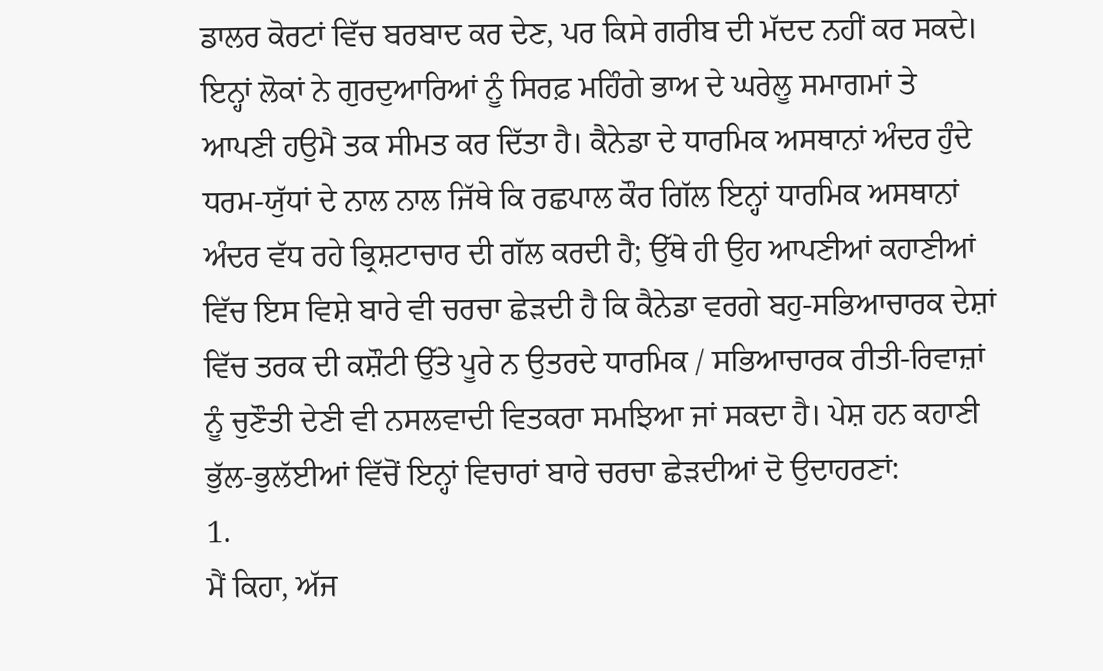ਡਾਲਰ ਕੋਰਟਾਂ ਵਿੱਚ ਬਰਬਾਦ ਕਰ ਦੇਣ, ਪਰ ਕਿਸੇ ਗਰੀਬ ਦੀ ਮੱਦਦ ਨਹੀਂ ਕਰ ਸਕਦੇ। ਇਨ੍ਹਾਂ ਲੋਕਾਂ ਨੇ ਗੁਰਦੁਆਰਿਆਂ ਨੂੰ ਸਿਰਫ਼ ਮਹਿੰਗੇ ਭਾਅ ਦੇ ਘਰੇਲੂ ਸਮਾਗਮਾਂ ਤੇ ਆਪਣੀ ਹਉਮੈ ਤਕ ਸੀਮਤ ਕਰ ਦਿੱਤਾ ਹੈ। ਕੈਨੇਡਾ ਦੇ ਧਾਰਮਿਕ ਅਸਥਾਨਾਂ ਅੰਦਰ ਹੁੰਦੇ ਧਰਮ-ਯੁੱਧਾਂ ਦੇ ਨਾਲ ਨਾਲ ਜਿੱਥੇ ਕਿ ਰਛਪਾਲ ਕੌਰ ਗਿੱਲ ਇਨ੍ਹਾਂ ਧਾਰਮਿਕ ਅਸਥਾਨਾਂ ਅੰਦਰ ਵੱਧ ਰਹੇ ਭ੍ਰਿਸ਼ਟਾਚਾਰ ਦੀ ਗੱਲ ਕਰਦੀ ਹੈ; ਉੱਥੇ ਹੀ ਉਹ ਆਪਣੀਆਂ ਕਹਾਣੀਆਂ ਵਿੱਚ ਇਸ ਵਿਸ਼ੇ ਬਾਰੇ ਵੀ ਚਰਚਾ ਛੇੜਦੀ ਹੈ ਕਿ ਕੈਨੇਡਾ ਵਰਗੇ ਬਹੁ-ਸਭਿਆਚਾਰਕ ਦੇਸ਼ਾਂ ਵਿੱਚ ਤਰਕ ਦੀ ਕਸ਼ੌਟੀ ਉੱਤੇ ਪੂਰੇ ਨ ਉਤਰਦੇ ਧਾਰਮਿਕ / ਸਭਿਆਚਾਰਕ ਰੀਤੀ-ਰਿਵਾਜ਼ਾਂ ਨੂੰ ਚੁਣੌਤੀ ਦੇਣੀ ਵੀ ਨਸਲਵਾਦੀ ਵਿਤਕਰਾ ਸਮਝਿਆ ਜਾਂ ਸਕਦਾ ਹੈ। ਪੇਸ਼ ਹਨ ਕਹਾਣੀ ਭੁੱਲ-ਭੁਲੱਈਆਂ ਵਿੱਚੋਂ ਇਨ੍ਹਾਂ ਵਿਚਾਰਾਂ ਬਾਰੇ ਚਰਚਾ ਛੇੜਦੀਆਂ ਦੋ ਉਦਾਹਰਣਾਂ:
1.
ਮੈਂ ਕਿਹਾ, ਅੱਜ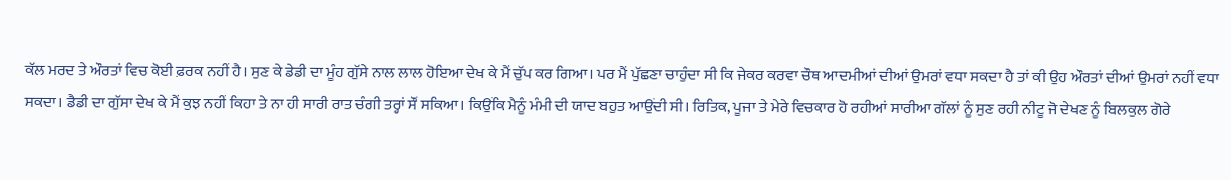ਕੱਲ ਮਰਦ ਤੇ ਔਰਤਾਂ ਵਿਚ ਕੋਈ ਫ਼ਰਕ ਨਹੀਂ ਹੈ। ਸੁਣ ਕੇ ਡੇਡੀ ਦਾ ਮੂੰਹ ਗੁੱਸੇ ਨਾਲ ਲਾਲ ਹੋਇਆ ਦੇਖ ਕੇ ਮੈਂ ਚੁੱਪ ਕਰ ਗਿਆ। ਪਰ ਮੈਂ ਪੁੱਛਣਾ ਚਾਹੁੰਦਾ ਸੀ ਕਿ ਜੇਕਰ ਕਰਵਾ ਚੌਥ ਆਦਮੀਆਂ ਦੀਆਂ ਉਮਰਾਂ ਵਧਾ ਸਕਦਾ ਹੈ ਤਾਂ ਕੀ ਉਹ ਔਰਤਾਂ ਦੀਆਂ ਉਮਰਾਂ ਨਹੀਂ ਵਧਾ ਸਕਦਾ। ਡੈਡੀ ਦਾ ਗੁੱਸਾ ਦੇਖ ਕੇ ਮੈਂ ਕੁਝ ਨਹੀਂ ਕਿਹਾ ਤੇ ਨਾ ਹੀ ਸਾਰੀ ਰਾਤ ਚੰਗੀ ਤਰ੍ਹਾਂ ਸੌਂ ਸਕਿਆ। ਕਿਉਂਕਿ ਮੈਨੂੰ ਮੰਮੀ ਦੀ ਯਾਦ ਬਹੁਤ ਆਉਂਦੀ ਸੀ। ਰਿਤਿਕ, ਪੂਜਾ ਤੇ ਮੇਰੇ ਵਿਚਕਾਰ ਹੋ ਰਹੀਆਂ ਸਾਰੀਆ ਗੱਲਾਂ ਨੂੰ ਸੁਣ ਰਹੀ ਨੀਟੂ ਜੋ ਦੇਖਣ ਨੂੰ ਬਿਲਕੁਲ ਗੋਰੇ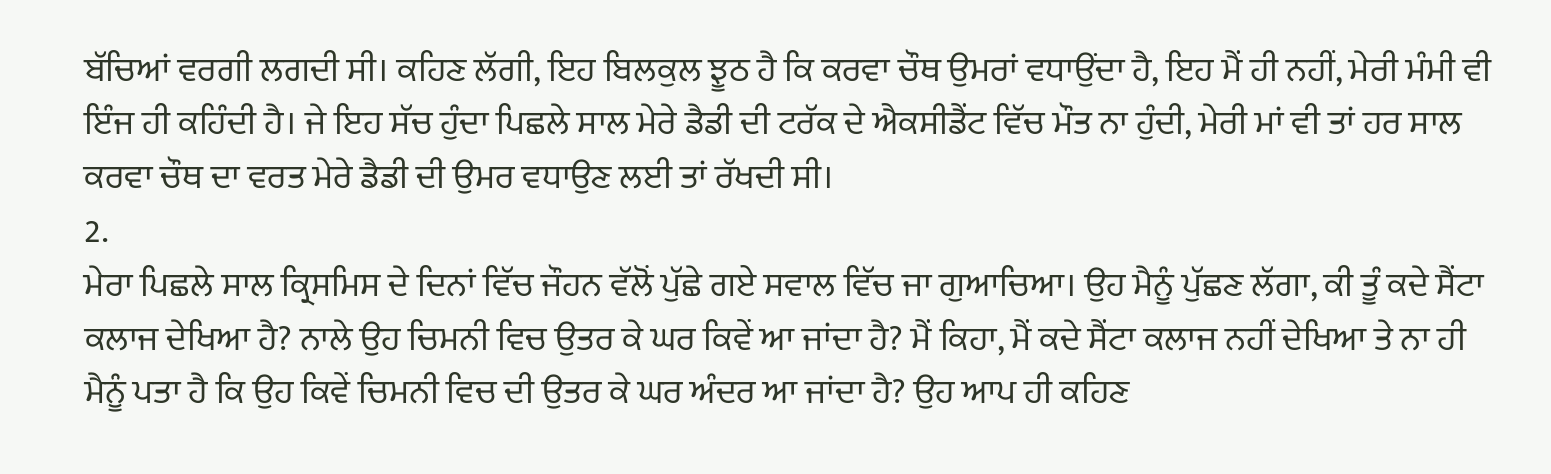ਬੱਚਿਆਂ ਵਰਗੀ ਲਗਦੀ ਸੀ। ਕਹਿਣ ਲੱਗੀ, ਇਹ ਬਿਲਕੁਲ ਝੂਠ ਹੈ ਕਿ ਕਰਵਾ ਚੌਥ ਉਮਰਾਂ ਵਧਾਉਂਦਾ ਹੈ, ਇਹ ਮੈਂ ਹੀ ਨਹੀਂ, ਮੇਰੀ ਮੰਮੀ ਵੀ ਇੰਜ ਹੀ ਕਹਿੰਦੀ ਹੈ। ਜੇ ਇਹ ਸੱਚ ਹੁੰਦਾ ਪਿਛਲੇ ਸਾਲ ਮੇਰੇ ਡੈਡੀ ਦੀ ਟਰੱਕ ਦੇ ਐਕਸੀਡੈਂਟ ਵਿੱਚ ਮੌਤ ਨਾ ਹੁੰਦੀ, ਮੇਰੀ ਮਾਂ ਵੀ ਤਾਂ ਹਰ ਸਾਲ ਕਰਵਾ ਚੌਥ ਦਾ ਵਰਤ ਮੇਰੇ ਡੈਡੀ ਦੀ ਉਮਰ ਵਧਾਉਣ ਲਈ ਤਾਂ ਰੱਖਦੀ ਸੀ।
2.
ਮੇਰਾ ਪਿਛਲੇ ਸਾਲ ਕ੍ਰਿਸਮਿਸ ਦੇ ਦਿਨਾਂ ਵਿੱਚ ਜੌਹਨ ਵੱਲੋਂ ਪੁੱਛੇ ਗਏ ਸਵਾਲ ਵਿੱਚ ਜਾ ਗੁਆਚਿਆ। ਉਹ ਮੈਨੂੰ ਪੁੱਛਣ ਲੱਗਾ, ਕੀ ਤੂੰ ਕਦੇ ਸੈਂਟਾ ਕਲਾਜ ਦੇਖਿਆ ਹੈ? ਨਾਲੇ ਉਹ ਚਿਮਨੀ ਵਿਚ ਉਤਰ ਕੇ ਘਰ ਕਿਵੇਂ ਆ ਜਾਂਦਾ ਹੈ? ਮੈਂ ਕਿਹਾ, ਮੈਂ ਕਦੇ ਸੈਂਟਾ ਕਲਾਜ ਨਹੀਂ ਦੇਖਿਆ ਤੇ ਨਾ ਹੀ ਮੈਨੂੰ ਪਤਾ ਹੈ ਕਿ ਉਹ ਕਿਵੇਂ ਚਿਮਨੀ ਵਿਚ ਦੀ ਉਤਰ ਕੇ ਘਰ ਅੰਦਰ ਆ ਜਾਂਦਾ ਹੈ? ਉਹ ਆਪ ਹੀ ਕਹਿਣ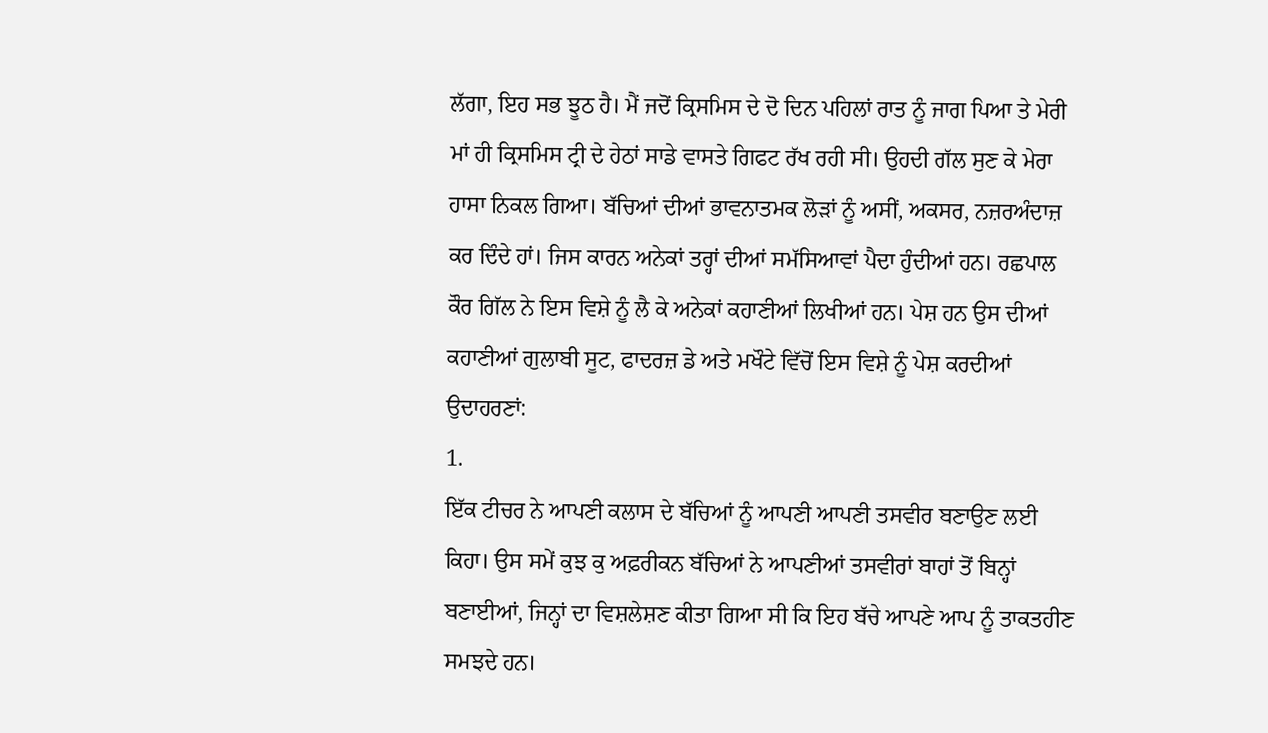ਲੱਗਾ, ਇਹ ਸਭ ਝੂਠ ਹੈ। ਮੈਂ ਜਦੋਂ ਕ੍ਰਿਸਮਿਸ ਦੇ ਦੋ ਦਿਨ ਪਹਿਲਾਂ ਰਾਤ ਨੂੰ ਜਾਗ ਪਿਆ ਤੇ ਮੇਰੀ ਮਾਂ ਹੀ ਕ੍ਰਿਸਮਿਸ ਟ੍ਰੀ ਦੇ ਹੇਠਾਂ ਸਾਡੇ ਵਾਸਤੇ ਗਿਫਟ ਰੱਖ ਰਹੀ ਸੀ। ਉਹਦੀ ਗੱਲ ਸੁਣ ਕੇ ਮੇਰਾ ਹਾਸਾ ਨਿਕਲ ਗਿਆ। ਬੱਚਿਆਂ ਦੀਆਂ ਭਾਵਨਾਤਮਕ ਲੋੜਾਂ ਨੂੰ ਅਸੀਂ, ਅਕਸਰ, ਨਜ਼ਰਅੰਦਾਜ਼ ਕਰ ਦਿੰਦੇ ਹਾਂ। ਜਿਸ ਕਾਰਨ ਅਨੇਕਾਂ ਤਰ੍ਹਾਂ ਦੀਆਂ ਸਮੱਸਿਆਵਾਂ ਪੈਦਾ ਹੁੰਦੀਆਂ ਹਨ। ਰਛਪਾਲ ਕੌਰ ਗਿੱਲ ਨੇ ਇਸ ਵਿਸ਼ੇ ਨੂੰ ਲੈ ਕੇ ਅਨੇਕਾਂ ਕਹਾਣੀਆਂ ਲਿਖੀਆਂ ਹਨ। ਪੇਸ਼ ਹਨ ਉਸ ਦੀਆਂ ਕਹਾਣੀਆਂ ਗੁਲਾਬੀ ਸੂਟ, ਫਾਦਰਜ਼ ਡੇ ਅਤੇ ਮਖੌਟੇ ਵਿੱਚੋਂ ਇਸ ਵਿਸ਼ੇ ਨੂੰ ਪੇਸ਼ ਕਰਦੀਆਂ ਉਦਾਹਰਣਾਂ:
1.
ਇੱਕ ਟੀਚਰ ਨੇ ਆਪਣੀ ਕਲਾਸ ਦੇ ਬੱਚਿਆਂ ਨੂੰ ਆਪਣੀ ਆਪਣੀ ਤਸਵੀਰ ਬਣਾਉਣ ਲਈ ਕਿਹਾ। ਉਸ ਸਮੇਂ ਕੁਝ ਕੁ ਅਫ਼ਰੀਕਨ ਬੱਚਿਆਂ ਨੇ ਆਪਣੀਆਂ ਤਸਵੀਰਾਂ ਬਾਹਾਂ ਤੋਂ ਬਿਨ੍ਹਾਂ ਬਣਾਈਆਂ, ਜਿਨ੍ਹਾਂ ਦਾ ਵਿਸ਼ਲੇਸ਼ਣ ਕੀਤਾ ਗਿਆ ਸੀ ਕਿ ਇਹ ਬੱਚੇ ਆਪਣੇ ਆਪ ਨੂੰ ਤਾਕਤਹੀਣ ਸਮਝਦੇ ਹਨ।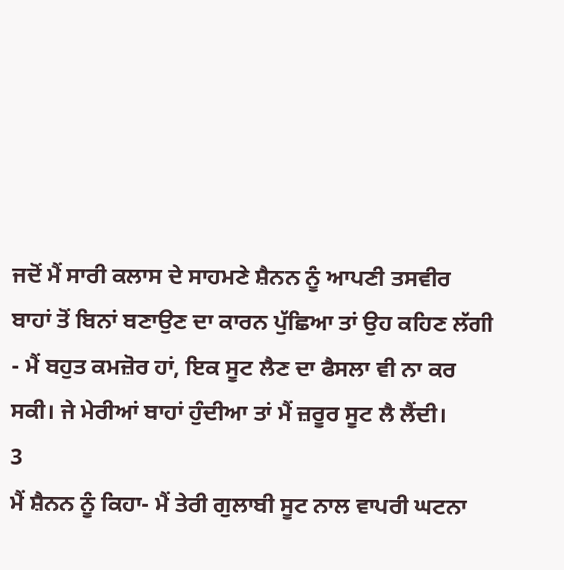ਜਦੋਂ ਮੈਂ ਸਾਰੀ ਕਲਾਸ ਦੇ ਸਾਹਮਣੇ ਸ਼ੈਨਨ ਨੂੰ ਆਪਣੀ ਤਸਵੀਰ ਬਾਹਾਂ ਤੋਂ ਬਿਨਾਂ ਬਣਾਉਣ ਦਾ ਕਾਰਨ ਪੁੱਛਿਆ ਤਾਂ ਉਹ ਕਹਿਣ ਲੱਗੀ - ਮੈਂ ਬਹੁਤ ਕਮਜ਼ੋਰ ਹਾਂ, ਇਕ ਸੂਟ ਲੈਣ ਦਾ ਫੈਸਲਾ ਵੀ ਨਾ ਕਰ ਸਕੀ। ਜੇ ਮੇਰੀਆਂ ਬਾਹਾਂ ਹੁੰਦੀਆ ਤਾਂ ਮੈਂ ਜ਼ਰੂਰ ਸੂਟ ਲੈ ਲੈਂਦੀ।
3
ਮੈਂ ਸ਼ੈਨਨ ਨੂੰ ਕਿਹਾ- ਮੈਂ ਤੇਰੀ ਗੁਲਾਬੀ ਸੂਟ ਨਾਲ ਵਾਪਰੀ ਘਟਨਾ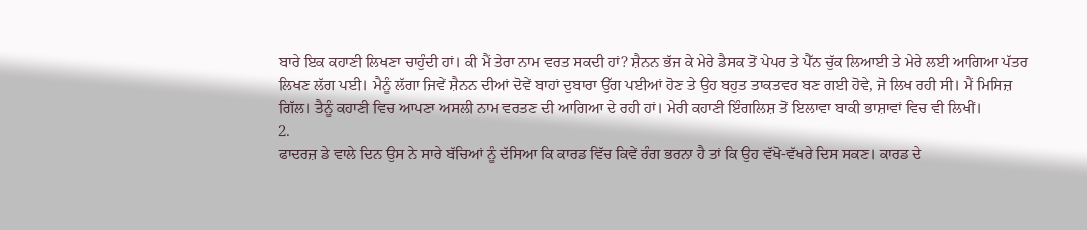ਬਾਰੇ ਇਕ ਕਹਾਣੀ ਲਿਖਣਾ ਚਾਹੁੰਦੀ ਹਾਂ। ਕੀ ਮੈਂ ਤੇਰਾ ਨਾਮ ਵਰਤ ਸਕਦੀ ਹਾਂ? ਸ਼ੈਨਨ ਭੱਜ ਕੇ ਮੇਰੇ ਡੈਸਕ ਤੋਂ ਪੇਪਰ ਤੇ ਪੈੱਨ ਚੁੱਕ ਲਿਆਈ ਤੇ ਮੇਰੇ ਲਈ ਆਗਿਆ ਪੱਤਰ ਲਿਖਣ ਲੱਗ ਪਈ। ਮੈਨੂੰ ਲੱਗਾ ਜਿਵੇਂ ਸ਼ੈਨਨ ਦੀਆਂ ਦੋਵੇਂ ਬਾਹਾਂ ਦੁਬਾਰਾ ਉੱਗ ਪਈਆਂ ਹੋਣ ਤੇ ਉਹ ਬਹੁਤ ਤਾਕਤਵਰ ਬਣ ਗਈ ਹੋਵੇ, ਜੋ ਲਿਖ ਰਹੀ ਸੀ। ਮੈਂ ਮਿਸਿਜ਼ ਗਿੱਲ। ਤੈਨੂੰ ਕਹਾਣੀ ਵਿਚ ਆਪਣਾ ਅਸਲੀ ਨਾਮ ਵਰਤਣ ਦੀ ਆਗਿਆ ਦੇ ਰਹੀ ਹਾਂ। ਮੇਰੀ ਕਹਾਣੀ ਇੰਗਲਿਸ਼ ਤੋਂ ਇਲਾਵਾ ਬਾਕੀ ਭਾਸ਼ਾਵਾਂ ਵਿਚ ਵੀ ਲਿਖੀਂ।
2.
ਫਾਦਰਜ਼ ਡੇ ਵਾਲੇ ਦਿਨ ਉਸ ਨੇ ਸਾਰੇ ਬੱਚਿਆਂ ਨੂੰ ਦੱਸਿਆ ਕਿ ਕਾਰਡ ਵਿੱਚ ਕਿਵੇਂ ਰੰਗ ਭਰਨਾ ਹੈ ਤਾਂ ਕਿ ਉਹ ਵੱਖੋ-ਵੱਖਰੇ ਦਿਸ ਸਕਣ। ਕਾਰਡ ਦੇ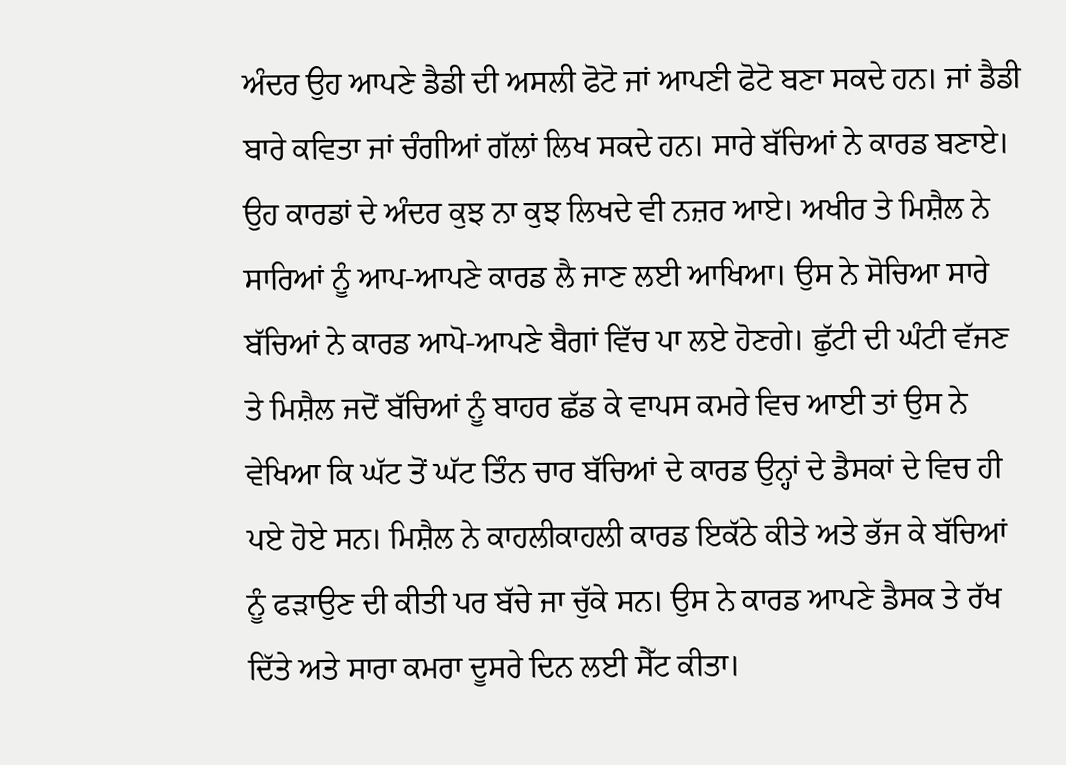ਅੰਦਰ ਉਹ ਆਪਣੇ ਡੈਡੀ ਦੀ ਅਸਲੀ ਫੋਟੋ ਜਾਂ ਆਪਣੀ ਫੋਟੋ ਬਣਾ ਸਕਦੇ ਹਨ। ਜਾਂ ਡੈਡੀ ਬਾਰੇ ਕਵਿਤਾ ਜਾਂ ਚੰਗੀਆਂ ਗੱਲਾਂ ਲਿਖ ਸਕਦੇ ਹਨ। ਸਾਰੇ ਬੱਚਿਆਂ ਨੇ ਕਾਰਡ ਬਣਾਏ। ਉਹ ਕਾਰਡਾਂ ਦੇ ਅੰਦਰ ਕੁਝ ਨਾ ਕੁਝ ਲਿਖਦੇ ਵੀ ਨਜ਼ਰ ਆਏ। ਅਖੀਰ ਤੇ ਮਿਸ਼ੈਲ ਨੇ ਸਾਰਿਆਂ ਨੂੰ ਆਪ-ਆਪਣੇ ਕਾਰਡ ਲੈ ਜਾਣ ਲਈ ਆਖਿਆ। ਉਸ ਨੇ ਸੋਚਿਆ ਸਾਰੇ ਬੱਚਿਆਂ ਨੇ ਕਾਰਡ ਆਪੋ-ਆਪਣੇ ਬੈਗਾਂ ਵਿੱਚ ਪਾ ਲਏ ਹੋਣਗੇ। ਛੁੱਟੀ ਦੀ ਘੰਟੀ ਵੱਜਣ ਤੇ ਮਿਸ਼ੈਲ ਜਦੋਂ ਬੱਚਿਆਂ ਨੂੰ ਬਾਹਰ ਛੱਡ ਕੇ ਵਾਪਸ ਕਮਰੇ ਵਿਚ ਆਈ ਤਾਂ ਉਸ ਨੇ ਵੇਖਿਆ ਕਿ ਘੱਟ ਤੋਂ ਘੱਟ ਤਿੰਨ ਚਾਰ ਬੱਚਿਆਂ ਦੇ ਕਾਰਡ ਉਨ੍ਹਾਂ ਦੇ ਡੈਸਕਾਂ ਦੇ ਵਿਚ ਹੀ ਪਏ ਹੋਏ ਸਨ। ਮਿਸ਼ੈਲ ਨੇ ਕਾਹਲੀਕਾਹਲੀ ਕਾਰਡ ਇਕੱਠੇ ਕੀਤੇ ਅਤੇ ਭੱਜ ਕੇ ਬੱਚਿਆਂ ਨੂੰ ਫੜਾਉਣ ਦੀ ਕੀਤੀ ਪਰ ਬੱਚੇ ਜਾ ਚੁੱਕੇ ਸਨ। ਉਸ ਨੇ ਕਾਰਡ ਆਪਣੇ ਡੈਸਕ ਤੇ ਰੱਖ ਦਿੱਤੇ ਅਤੇ ਸਾਰਾ ਕਮਰਾ ਦੂਸਰੇ ਦਿਨ ਲਈ ਸੈੱਟ ਕੀਤਾ।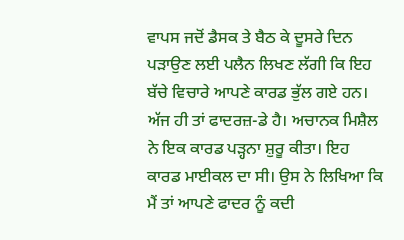ਵਾਪਸ ਜਦੋਂ ਡੈਸਕ ਤੇ ਬੈਠ ਕੇ ਦੂਸਰੇ ਦਿਨ ਪੜਾਉਣ ਲਈ ਪਲੈਨ ਲਿਖਣ ਲੱਗੀ ਕਿ ਇਹ ਬੱਚੇ ਵਿਚਾਰੇ ਆਪਣੇ ਕਾਰਡ ਭੁੱਲ ਗਏ ਹਨ। ਅੱਜ ਹੀ ਤਾਂ ਫਾਦਰਜ਼-ਡੇ ਹੈ। ਅਚਾਨਕ ਮਿਸ਼ੈਲ ਨੇ ਇਕ ਕਾਰਡ ਪੜ੍ਹਨਾ ਸ਼ੁਰੂ ਕੀਤਾ। ਇਹ ਕਾਰਡ ਮਾਈਕਲ ਦਾ ਸੀ। ਉਸ ਨੇ ਲਿਖਿਆ ਕਿ ਮੈਂ ਤਾਂ ਆਪਣੇ ਫਾਦਰ ਨੂੰ ਕਦੀ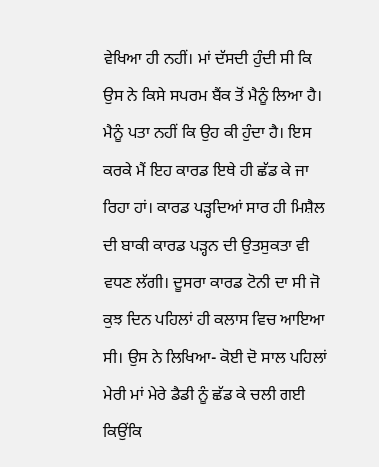ਵੇਖਿਆ ਹੀ ਨਹੀਂ। ਮਾਂ ਦੱਸਦੀ ਹੁੰਦੀ ਸੀ ਕਿ ਉਸ ਨੇ ਕਿਸੇ ਸਪਰਮ ਬੈਂਕ ਤੋਂ ਮੈਨੂੰ ਲਿਆ ਹੈ। ਮੈਨੂੰ ਪਤਾ ਨਹੀਂ ਕਿ ਉਹ ਕੀ ਹੁੰਦਾ ਹੈ। ਇਸ ਕਰਕੇ ਮੈਂ ਇਹ ਕਾਰਡ ਇਥੇ ਹੀ ਛੱਡ ਕੇ ਜਾ ਰਿਹਾ ਹਾਂ। ਕਾਰਡ ਪੜ੍ਹਦਿਆਂ ਸਾਰ ਹੀ ਮਿਸ਼ੈਲ ਦੀ ਬਾਕੀ ਕਾਰਡ ਪੜ੍ਹਨ ਦੀ ਉਤਸੁਕਤਾ ਵੀ ਵਧਣ ਲੱਗੀ। ਦੂਸਰਾ ਕਾਰਡ ਟੋਨੀ ਦਾ ਸੀ ਜੋ ਕੁਝ ਦਿਨ ਪਹਿਲਾਂ ਹੀ ਕਲਾਸ ਵਿਚ ਆਇਆ ਸੀ। ਉਸ ਨੇ ਲਿਖਿਆ- ਕੋਈ ਦੋ ਸਾਲ ਪਹਿਲਾਂ ਮੇਰੀ ਮਾਂ ਮੇਰੇ ਡੈਡੀ ਨੂੰ ਛੱਡ ਕੇ ਚਲੀ ਗਈ ਕਿਉਂਕਿ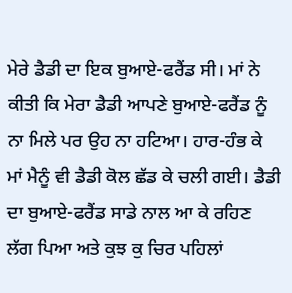ਮੇਰੇ ਡੈਡੀ ਦਾ ਇਕ ਬੁਆਏ-ਫਰੈਂਡ ਸੀ। ਮਾਂ ਨੇ ਕੀਤੀ ਕਿ ਮੇਰਾ ਡੈਡੀ ਆਪਣੇ ਬੁਆਏ-ਫਰੈਂਡ ਨੂੰ ਨਾ ਮਿਲੇ ਪਰ ਉਹ ਨਾ ਹਟਿਆ। ਹਾਰ-ਹੰਭ ਕੇ ਮਾਂ ਮੈਨੂੰ ਵੀ ਡੈਡੀ ਕੋਲ ਛੱਡ ਕੇ ਚਲੀ ਗਈ। ਡੈਡੀ ਦਾ ਬੁਆਏ-ਫਰੈਂਡ ਸਾਡੇ ਨਾਲ ਆ ਕੇ ਰਹਿਣ ਲੱਗ ਪਿਆ ਅਤੇ ਕੁਝ ਕੁ ਚਿਰ ਪਹਿਲਾਂ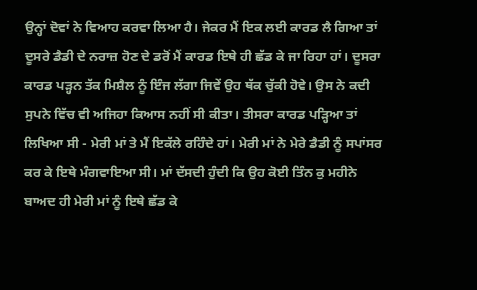ਉਨ੍ਹਾਂ ਦੋਵਾਂ ਨੇ ਵਿਆਹ ਕਰਵਾ ਲਿਆ ਹੈ। ਜੇਕਰ ਮੈਂ ਇਕ ਲਈ ਕਾਰਡ ਲੈ ਗਿਆ ਤਾਂ ਦੂਸਰੇ ਡੈਡੀ ਦੇ ਨਰਾਜ਼ ਹੋਣ ਦੇ ਡਰੋਂ ਮੈਂ ਕਾਰਡ ਇਥੇ ਹੀ ਛੱਡ ਕੇ ਜਾ ਰਿਹਾ ਹਾਂ। ਦੂਸਰਾ ਕਾਰਡ ਪੜ੍ਹਨ ਤੱਕ ਮਿਸ਼ੈਲ ਨੂੰ ਇੰਜ ਲੱਗਾ ਜਿਵੇਂ ਉਹ ਥੱਕ ਚੁੱਕੀ ਹੋਵੇ। ਉਸ ਨੇ ਕਦੀ ਸੁਪਨੇ ਵਿੱਚ ਵੀ ਅਜਿਹਾ ਕਿਆਸ ਨਹੀਂ ਸੀ ਕੀਤਾ। ਤੀਸਰਾ ਕਾਰਡ ਪੜ੍ਹਿਆ ਤਾਂ ਲਿਖਿਆ ਸੀ - ਮੇਰੀ ਮਾਂ ਤੇ ਮੈਂ ਇਕੱਲੇ ਰਹਿੰਦੇ ਹਾਂ। ਮੇਰੀ ਮਾਂ ਨੇ ਮੇਰੇ ਡੈਡੀ ਨੂੰ ਸਪਾਂਸਰ ਕਰ ਕੇ ਇਥੇ ਮੰਗਵਾਇਆ ਸੀ। ਮਾਂ ਦੱਸਦੀ ਹੁੰਦੀ ਕਿ ਉਹ ਕੋਈ ਤਿੰਨ ਕੁ ਮਹੀਨੇ ਬਾਅਦ ਹੀ ਮੇਰੀ ਮਾਂ ਨੂੰ ਇਥੇ ਛੱਡ ਕੇ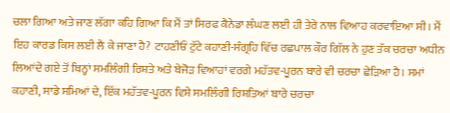ਚਲਾ ਗਿਆ ਅਤੇ ਜਾਣ ਲੱਗਾ ਕਹਿ ਗਿਆ ਕਿ ਮੈਂ ਤਾਂ ਸਿਰਫ ਕੈਨੇਡਾ ਲੰਘਣ ਲਈ ਹੀ ਤੇਰੇ ਨਾਲ ਵਿਆਹ ਕਰਵਾਇਆ ਸੀ। ਮੈਂ ਇਹ ਕਾਰਡ ਕਿਸ ਲਈ ਲੈ ਕੇ ਜਾਣਾ ਹੈ? ਟਾਹਣੀਓਂ ਟੁੱਟੇ ਕਹਾਣੀ-ਸੰਗ੍ਰਹਿ ਵਿੱਚ ਰਛਪਾਲ ਕੌਰ ਗਿੱਲ ਨੇ ਹੁਣ ਤੱਕ ਚਰਚਾ ਅਧੀਨ ਲਿਆਂਦੇ ਗਏ ਤੋਂ ਬਿਨ੍ਹਾਂ ਸਮਲਿੰਗੀ ਰਿਸ਼ਤੇ ਅਤੇ ਬੇਜੋੜ ਵਿਆਹਾਂ ਵਰਗੇ ਮਹੱਤਵ-ਪੂਰਨ ਬਾਰੇ ਵੀ ਚਰਚਾ ਛੇੜਿਆ ਹੈ। ਸਮਾਂ ਕਹਾਣੀ, ਸਾਡੇ ਸਮਿਆਂ ਦੇ, ਇੱਕ ਮਹੱਤਵ-ਪੂਰਨ ਵਿਸ਼ੇ ਸਮਲਿੰਗੀ ਰਿਸ਼ਤਿਆਂ ਬਾਰੇ ਚਰਚਾ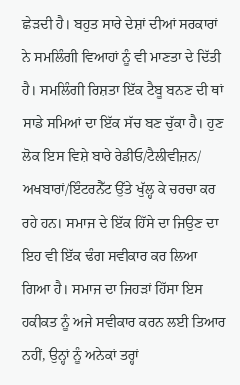ਛੇੜਦੀ ਹੈ। ਬਹੁਤ ਸਾਰੇ ਦੇਸ਼ਾਂ ਦੀਆਂ ਸਰਕਾਰਾਂ ਨੇ ਸਮਲਿੰਗੀ ਵਿਆਹਾਂ ਨੂੰ ਵੀ ਮਾਣਤਾ ਦੇ ਦਿੱਤੀ ਹੈ। ਸਮਲਿੰਗੀ ਰਿਸ਼ਤਾ ਇੱਕ ਟੈਬੂ ਬਨਣ ਦੀ ਥਾਂ ਸਾਡੇ ਸਮਿਆਂ ਦਾ ਇੱਕ ਸੱਚ ਬਣ ਚੁੱਕਾ ਹੈ। ਹੁਣ ਲੋਕ ਇਸ ਵਿਸ਼ੇ ਬਾਰੇ ਰੇਡੀਓ/ਟੈਲੀਵੀਜ਼ਨ/ ਅਖਬਾਰਾਂ/ਇੰਟਰਨੈੱਟ ਉੱਤੇ ਖੁੱਲ੍ਹ ਕੇ ਚਰਚਾ ਕਰ ਰਹੇ ਹਨ। ਸਮਾਜ ਦੇ ਇੱਕ ਹਿੱਸੇ ਦਾ ਜਿਉਣ ਦਾ ਇਹ ਵੀ ਇੱਕ ਢੰਗ ਸਵੀਕਾਰ ਕਰ ਲਿਆ ਗਿਆ ਹੈ। ਸਮਾਜ ਦਾ ਜਿਹੜਾਂ ਹਿੱਸਾ ਇਸ ਹਕੀਕਤ ਨੂੰ ਅਜੇ ਸਵੀਕਾਰ ਕਰਨ ਲਈ ਤਿਆਰ ਨਹੀਂ, ਉਨ੍ਹਾਂ ਨੂੰ ਅਨੇਕਾਂ ਤਰ੍ਹਾਂ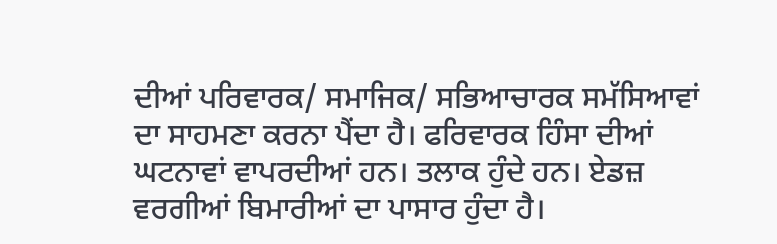ਦੀਆਂ ਪਰਿਵਾਰਕ/ ਸਮਾਜਿਕ/ ਸਭਿਆਚਾਰਕ ਸਮੱਸਿਆਵਾਂ ਦਾ ਸਾਹਮਣਾ ਕਰਨਾ ਪੈਂਦਾ ਹੈ। ਫਰਿਵਾਰਕ ਹਿੰਸਾ ਦੀਆਂ ਘਟਨਾਵਾਂ ਵਾਪਰਦੀਆਂ ਹਨ। ਤਲਾਕ ਹੁੰਦੇ ਹਨ। ਏਡਜ਼ ਵਰਗੀਆਂ ਬਿਮਾਰੀਆਂ ਦਾ ਪਾਸਾਰ ਹੁੰਦਾ ਹੈ।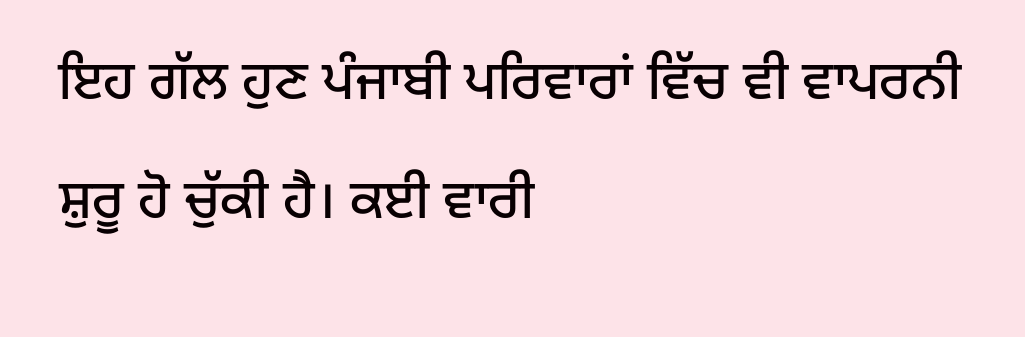ਇਹ ਗੱਲ ਹੁਣ ਪੰਜਾਬੀ ਪਰਿਵਾਰਾਂ ਵਿੱਚ ਵੀ ਵਾਪਰਨੀ ਸ਼ੁਰੂ ਹੋ ਚੁੱਕੀ ਹੈ। ਕਈ ਵਾਰੀ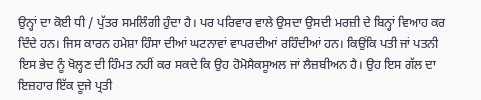ਉਨ੍ਹਾਂ ਦਾ ਕੋਈ ਧੀ / ਪੁੱਤਰ ਸਮਲਿੰਗੀ ਹੁੰਦਾ ਹੈ। ਪਰ ਪਰਿਵਾਰ ਵਾਲੇ ਉਸਦਾ ਉਸਦੀ ਮਰਜ਼ੀ ਦੇ ਬਿਨ੍ਹਾਂ ਵਿਆਹ ਕਰ ਦਿੰਦੇ ਹਨ। ਜਿਸ ਕਾਰਨ ਹਮੇਸ਼ਾ ਹਿੰਸਾ ਦੀਆਂ ਘਟਨਾਵਾਂ ਵਾਪਰਦੀਆਂ ਰਹਿੰਦੀਆਂ ਹਨ। ਕਿਉਂਕਿ ਪਤੀ ਜਾਂ ਪਤਨੀ ਇਸ ਭੇਦ ਨੂੰ ਖੋਲ੍ਹਣ ਦੀ ਹਿੰਮਤ ਨਹੀਂ ਕਰ ਸਕਦੇ ਕਿ ਉਹ ਹੋਮੋਸੈਕਸੂਅਲ ਜਾਂ ਲੈਜ਼ਬੀਅਨ ਹੈ। ਉਹ ਇਸ ਗੱਲ ਦਾ ਇਜ਼ਹਾਰ ਇੱਕ ਦੂਜੇ ਪ੍ਰਤੀ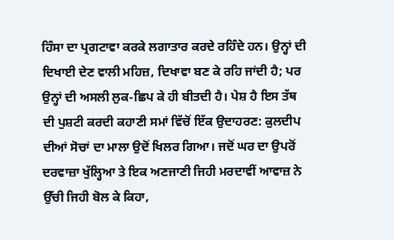ਹਿੰਸਾ ਦਾ ਪ੍ਰਗਟਾਵਾ ਕਰਕੇ ਲਗਾਤਾਰ ਕਰਦੇ ਰਹਿੰਦੇ ਹਨ। ਉਨ੍ਹਾਂ ਦੀ ਦਿਖਾਈ ਦੇਣ ਵਾਲੀ ਮਹਿਜ਼, ਦਿਖਾਵਾ ਬਣ ਕੇ ਰਹਿ ਜਾਂਦੀ ਹੈ; ਪਰ ਉਨ੍ਹਾਂ ਦੀ ਅਸਲੀ ਲੁਕ-ਛਿਪ ਕੇ ਹੀ ਬੀਤਦੀ ਹੈ। ਪੇਸ਼ ਹੈ ਇਸ ਤੱਥ ਦੀ ਪੁਸ਼ਟੀ ਕਰਦੀ ਕਹਾਣੀ ਸਮਾਂ ਵਿੱਚੋਂ ਇੱਕ ਉਦਾਹਰਣ: ਕੁਲਦੀਪ ਦੀਆਂ ਸੋਚਾਂ ਦਾ ਮਾਲਾ ਉਦੋਂ ਖਿਲਰ ਗਿਆ। ਜਦੋਂ ਘਰ ਦਾ ਉਪਰੋਂ ਦਰਵਾਜ਼ਾ ਖੁੱਲ੍ਹਿਆ ਤੇ ਇਕ ਅਣਜਾਣੀ ਜਿਹੀ ਮਰਦਾਵੀਂ ਆਵਾਜ਼ ਨੇ ਉੱਚੀ ਜਿਹੀ ਬੋਲ ਕੇ ਕਿਹਾ,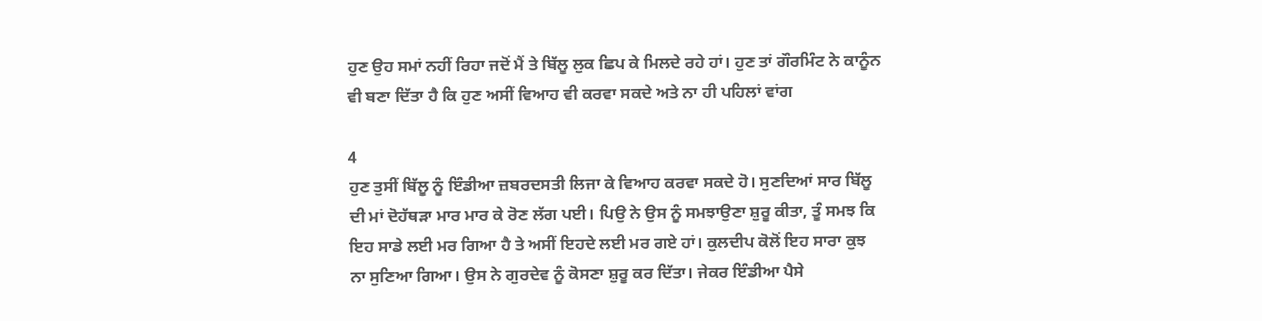ਹੁਣ ਉਹ ਸਮਾਂ ਨਹੀਂ ਰਿਹਾ ਜਦੋਂ ਮੈਂ ਤੇ ਬਿੱਲੂ ਲੁਕ ਛਿਪ ਕੇ ਮਿਲਦੇ ਰਹੇ ਹਾਂ। ਹੁਣ ਤਾਂ ਗੌਰਮਿੰਟ ਨੇ ਕਾਨੂੰਨ ਵੀ ਬਣਾ ਦਿੱਤਾ ਹੈ ਕਿ ਹੁਣ ਅਸੀਂ ਵਿਆਹ ਵੀ ਕਰਵਾ ਸਕਦੇ ਅਤੇ ਨਾ ਹੀ ਪਹਿਲਾਂ ਵਾਂਗ

4
ਹੁਣ ਤੁਸੀਂ ਬਿੱਲੂ ਨੂੰ ਇੰਡੀਆ ਜ਼ਬਰਦਸਤੀ ਲਿਜਾ ਕੇ ਵਿਆਹ ਕਰਵਾ ਸਕਦੇ ਹੋ। ਸੁਣਦਿਆਂ ਸਾਰ ਬਿੱਲੂ ਦੀ ਮਾਂ ਦੋਹੱਥੜਾ ਮਾਰ ਮਾਰ ਕੇ ਰੋਣ ਲੱਗ ਪਈ। ਪਿਉ ਨੇ ਉਸ ਨੂੰ ਸਮਝਾਉਣਾ ਸ਼ੁਰੂ ਕੀਤਾ, ਤੂੰ ਸਮਝ ਕਿ ਇਹ ਸਾਡੇ ਲਈ ਮਰ ਗਿਆ ਹੈ ਤੇ ਅਸੀਂ ਇਹਦੇ ਲਈ ਮਰ ਗਏ ਹਾਂ। ਕੁਲਦੀਪ ਕੋਲੋਂ ਇਹ ਸਾਰਾ ਕੁਝ ਨਾ ਸੁਣਿਆ ਗਿਆ। ਉਸ ਨੇ ਗੁਰਦੇਵ ਨੂੰ ਕੋਸਣਾ ਸ਼ੁਰੂ ਕਰ ਦਿੱਤਾ। ਜੇਕਰ ਇੰਡੀਆ ਪੈਸੇ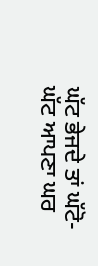ਘੱਟ ਭੇਜਦੇ ਤਾਂ ਘੱਟੋ-ਘੱਟ ਆਪਣਾ ਘਰ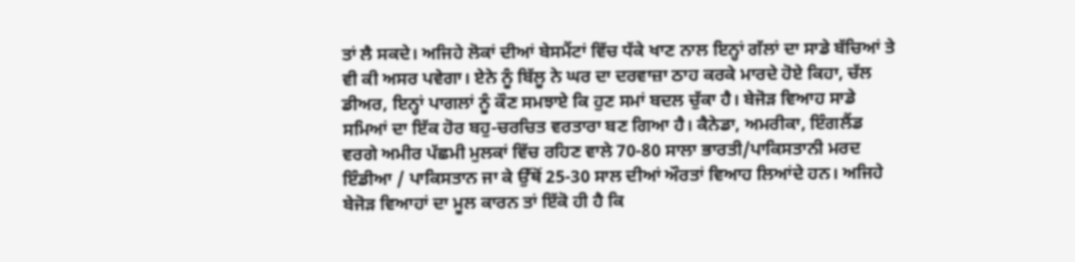ਤਾਂ ਲੈ ਸਕਦੇ। ਅਜਿਹੇ ਲੋਕਾਂ ਦੀਆਂ ਬੇਸਮੈਂਟਾਂ ਵਿੱਚ ਧੱਕੇ ਖਾਣ ਨਾਲ ਇਨ੍ਹਾਂ ਗੱਲਾਂ ਦਾ ਸਾਡੇ ਬੱਚਿਆਂ ਤੇ ਵੀ ਕੀ ਅਸਰ ਪਵੇਗਾ। ਏਨੇ ਨੂੰ ਬਿੱਲੂ ਨੇ ਘਰ ਦਾ ਦਰਵਾਜ਼ਾ ਠਾਹ ਕਰਕੇ ਮਾਰਦੇ ਹੋਏ ਕਿਹਾ, ਚੱਲ ਡੀਅਰ, ਇਨ੍ਹਾਂ ਪਾਗਲਾਂ ਨੂੰ ਕੌਣ ਸਮਝਾਏ ਕਿ ਹੁਣ ਸਮਾਂ ਬਦਲ ਚੁੱਕਾ ਹੈ। ਬੇਜੋੜ ਵਿਆਹ ਸਾਡੇ ਸਮਿਆਂ ਦਾ ਇੱਕ ਹੋਰ ਬਹੁ-ਚਰਚਿਤ ਵਰਤਾਰਾ ਬਣ ਗਿਆ ਹੈ। ਕੈਨੇਡਾ, ਅਮਰੀਕਾ, ਇੰਗਲੈਂਡ ਵਰਗੇ ਅਮੀਰ ਪੱਛਮੀ ਮੁਲਕਾਂ ਵਿੱਚ ਰਹਿਣ ਵਾਲੇ 70-80 ਸਾਲਾ ਭਾਰਤੀ/ਪਾਕਿਸਤਾਨੀ ਮਰਦ ਇੰਡੀਆ / ਪਾਕਿਸਤਾਨ ਜਾ ਕੇ ਉੱਥੋਂ 25-30 ਸਾਲ ਦੀਆਂ ਔਰਤਾਂ ਵਿਆਹ ਲਿਆਂਦੇ ਹਨ। ਅਜਿਹੇ ਬੇਜੋੜ ਵਿਆਹਾਂ ਦਾ ਮੂਲ ਕਾਰਨ ਤਾਂ ਇੱਕੋ ਹੀ ਹੈ ਕਿ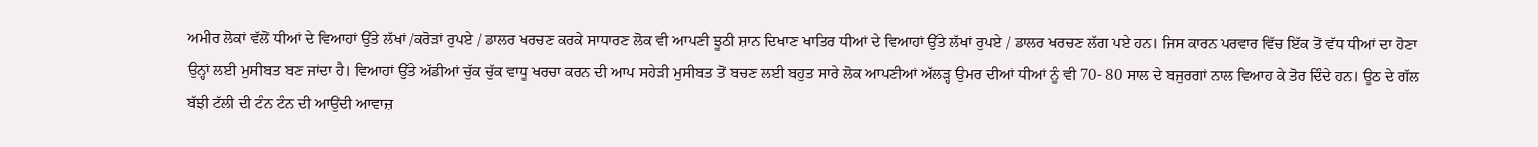ਅਮੀਰ ਲੋਕਾਂ ਵੱਲੋਂ ਧੀਆਂ ਦੇ ਵਿਆਹਾਂ ਉੱਤੇ ਲੱਖਾਂ /ਕਰੋੜਾਂ ਰੁਪਏ / ਡਾਲਰ ਖਰਚਣ ਕਰਕੇ ਸਾਧਾਰਣ ਲੋਕ ਵੀ ਆਪਣੀ ਝੂਠੀ ਸ਼ਾਨ ਦਿਖਾਣ ਖਾਤਿਰ ਧੀਆਂ ਦੇ ਵਿਆਹਾਂ ਉੱਤੇ ਲੱਖਾਂ ਰੁਪਏ / ਡਾਲਰ ਖਰਚਣ ਲੱਗ ਪਏ ਹਨ। ਜਿਸ ਕਾਰਨ ਪਰਵਾਰ ਵਿੱਚ ਇੱਕ ਤੋਂ ਵੱਧ ਧੀਆਂ ਦਾ ਹੋਣਾ ਉਨ੍ਹਾਂ ਲਈ ਮੁਸੀਬਤ ਬਣ ਜਾਂਦਾ ਹੈ। ਵਿਆਹਾਂ ਉੱਤੇ ਅੱਡੀਆਂ ਚੁੱਕ ਚੁੱਕ ਵਾਧੂ ਖਰਚਾ ਕਰਨ ਦੀ ਆਪ ਸਹੇੜੀ ਮੁਸੀਬਤ ਤੋਂ ਬਚਣ ਲਈ ਬਹੁਤ ਸਾਰੇ ਲੋਕ ਆਪਣੀਆਂ ਅੱਲੜ੍ਹ ਉਮਰ ਦੀਆਂ ਧੀਆਂ ਨੂੰ ਵੀ 70- 80 ਸਾਲ ਦੇ ਬਜੁਰਗਾਂ ਨਾਲ ਵਿਆਹ ਕੇ ਤੋਰ ਦਿੰਦੇ ਹਨ। ਊਠ ਦੇ ਗੱਲ ਬੱਝੀ ਟੱਲੀ ਦੀ ਟੰਨ ਟੰਨ ਦੀ ਆਉਂਦੀ ਆਵਾਜ਼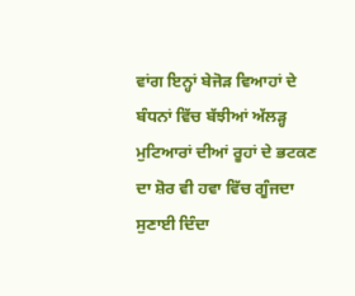ਵਾਂਗ ਇਨ੍ਹਾਂ ਬੇਜੋੜ ਵਿਆਹਾਂ ਦੇ ਬੰਧਨਾਂ ਵਿੱਚ ਬੱਝੀਆਂ ਅੱਲੜ੍ਹ ਮੁਟਿਆਰਾਂ ਦੀਆਂ ਰੂਹਾਂ ਦੇ ਭਟਕਣ ਦਾ ਸ਼ੋਰ ਵੀ ਹਵਾ ਵਿੱਚ ਗੂੰਜਦਾ ਸੁਣਾਈ ਦਿੰਦਾ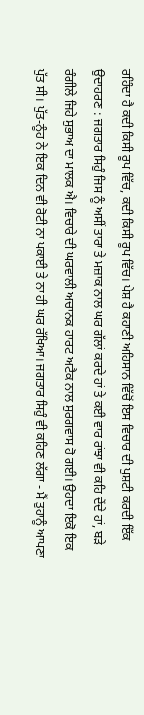ਰਹਿੰਦਾ ਹੈ ਕਦੀ ਕਿਸੀ ਰੂਪ ਵਿੱਚ, ਕਦੀ ਕਿਸੀ ਰੂਪ ਵਿੱਚ। ਪੇਸ਼ ਹੈ ਕਹਾਣੀ ਅਹਿਸਾਨ ਵਿੱਚੋਂ ਇਸ ਵਿਚਾਰ ਦੀ ਪੁਸ਼ਟੀ ਕਰਦੀ ਇੱਕ ਉਦਾਹਰਣ : ਜਗਤਾਰ ਸਿਹੁੰ ਜਿਸ ਨੂੰ ਅਸੀਂ ਤਾਰਾ ਤੇ ਮਜ਼ਾਕ ਨਾਲ ਘਰ ਗੱਲਾਂ ਕਰਦੇ ਹਾਂ ਤੇ ਕਈ ਵਾਰ ਰਾਂਝਾ ਵੀ ਕਹਿ ਦੇਂਦੇ ਹਾਂ, ਬੜੇ ਰੰਗੀਲੇ ਜਿਹੇ ਸੁਭਾਅ ਦਾ ਮਾਲਕ ਐ। ਵਿਚਾਰੇ ਦੀ ਘਰਵਾਲੀ ਅਚਾਨਕ ਹਾਰਟ ਅਟੈਕ ਨਾਲ ਸੁਰਗਵਾਸ ਹੋ ਗਈ। ਉਹਦਾ ਇਕੋ ਇਕ ਪੁੱਤ ਸੀ। ਪੁੱਤ-ਨੂੰਹ ਨੇ ਇਕ ਦਿਨ ਵੀ ਰੋਟੀ ਨਾ ਪਕਾਈ ਤੇ ਨਾ ਹੀ ਘਰ ਰੱਖਿਆ। ਜਗਤਾਰ ਸਿਹੁੰ ਵੀ ਕਹਿਣ ਲੱਗਾ - ਮੈਂ ਤੁਹਾਨੂੰ ਆਪਣਾ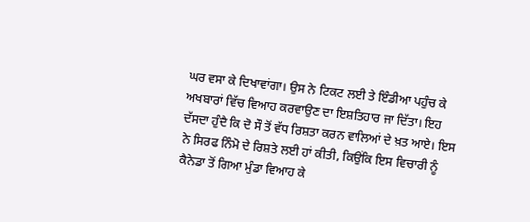ਘਰ ਵਸਾ ਕੇ ਦਿਖਾਵਾਂਗਾ। ਉਸ ਨੇ ਟਿਕਟ ਲਈ ਤੇ ਇੰਡੀਆ ਪਹੁੰਚ ਕੇ ਅਖਬਾਰਾਂ ਵਿੱਚ ਵਿਆਹ ਕਰਵਾਉਣ ਦਾ ਇਸ਼ਤਿਹਾਰ ਜਾ ਦਿੱਤਾ। ਇਹ ਦੱਸਦਾ ਹੁੰਦੈ ਕਿ ਦੋ ਸੌ ਤੋਂ ਵੱਧ ਰਿਸ਼ਤਾ ਕਰਨ ਵਾਲਿਆਂ ਦੇ ਖ਼ਤ ਆਏ। ਇਸ ਨੇ ਸਿਰਫ ਨਿੰਮੋ ਦੇ ਰਿਸ਼ਤੇ ਲਈ ਹਾਂ ਕੀਤੀ, ਕਿਉਂਕਿ ਇਸ ਵਿਚਾਰੀ ਨੂੰ ਕੈਨੇਡਾ ਤੋਂ ਗਿਆ ਮੁੰਡਾ ਵਿਆਹ ਕੇ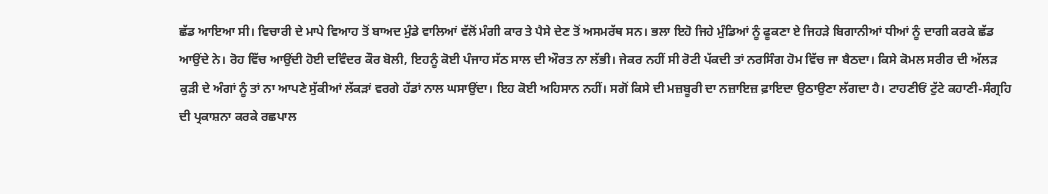ਛੱਡ ਆਇਆ ਸੀ। ਵਿਚਾਰੀ ਦੇ ਮਾਪੇ ਵਿਆਹ ਤੋਂ ਬਾਅਦ ਮੁੰਡੇ ਵਾਲਿਆਂ ਵੱਲੋਂ ਮੰਗੀ ਕਾਰ ਤੇ ਪੈਸੇ ਦੇਣ ਤੋਂ ਅਸਮਰੱਥ ਸਨ। ਭਲਾ ਇਹੋ ਜਿਹੇ ਮੁੰਡਿਆਂ ਨੂੰ ਫੂਕਣਾ ਏ ਜਿਹੜੇ ਬਿਗਾਨੀਆਂ ਧੀਆਂ ਨੂੰ ਦਾਗੀ ਕਰਕੇ ਛੱਡ ਆਉਂਦੇ ਨੇ। ਰੋਹ ਵਿੱਚ ਆਉਂਦੀ ਹੋਈ ਦਵਿੰਦਰ ਕੌਰ ਬੋਲੀ, ਇਹਨੂੰ ਕੋਈ ਪੰਜਾਹ ਸੱਠ ਸਾਲ ਦੀ ਔਰਤ ਨਾ ਲੱਭੀ। ਜੇਕਰ ਨਹੀਂ ਸੀ ਰੋਟੀ ਪੱਕਦੀ ਤਾਂ ਨਰਸਿੰਗ ਹੋਮ ਵਿੱਚ ਜਾ ਬੈਠਦਾ। ਕਿਸੇ ਕੋਮਲ ਸਰੀਰ ਦੀ ਅੱਲੜ ਕੁੜੀ ਦੇ ਅੰਗਾਂ ਨੂੰ ਤਾਂ ਨਾ ਆਪਣੇ ਸੁੱਕੀਆਂ ਲੱਕੜਾਂ ਵਰਗੇ ਹੱਡਾਂ ਨਾਲ ਘਸਾਉਂਦਾ। ਇਹ ਕੋਈ ਅਹਿਸਾਨ ਨਹੀਂ। ਸਗੋਂ ਕਿਸੇ ਦੀ ਮਜ਼ਬੂਰੀ ਦਾ ਨਜ਼ਾਇਜ਼ ਫ਼ਾਇਦਾ ਉਠਾਉਣਾ ਲੱਗਦਾ ਹੈ। ਟਾਹਣੀਓਂ ਟੁੱਟੇ ਕਹਾਣੀ-ਸੰਗ੍ਰਹਿ ਦੀ ਪ੍ਰਕਾਸ਼ਨਾ ਕਰਕੇ ਰਛਪਾਲ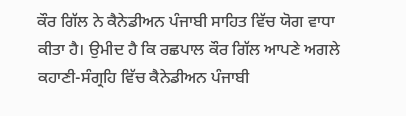ਕੌਰ ਗਿੱਲ ਨੇ ਕੈਨੇਡੀਅਨ ਪੰਜਾਬੀ ਸਾਹਿਤ ਵਿੱਚ ਯੋਗ ਵਾਧਾ ਕੀਤਾ ਹੈ। ਉਮੀਦ ਹੈ ਕਿ ਰਛਪਾਲ ਕੌਰ ਗਿੱਲ ਆਪਣੇ ਅਗਲੇ ਕਹਾਣੀ-ਸੰਗ੍ਰਹਿ ਵਿੱਚ ਕੈਨੇਡੀਅਨ ਪੰਜਾਬੀ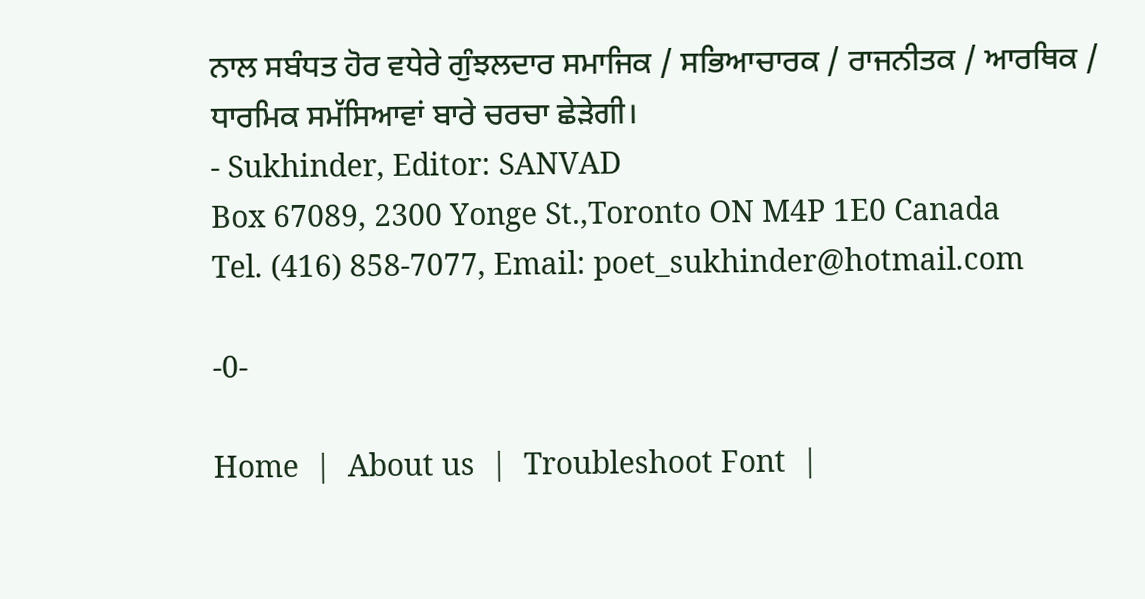ਨਾਲ ਸਬੰਧਤ ਹੋਰ ਵਧੇਰੇ ਗੁੰਝਲਦਾਰ ਸਮਾਜਿਕ / ਸਭਿਆਚਾਰਕ / ਰਾਜਨੀਤਕ / ਆਰਥਿਕ / ਧਾਰਮਿਕ ਸਮੱਸਿਆਵਾਂ ਬਾਰੇ ਚਰਚਾ ਛੇੜੇਗੀ।
- Sukhinder, Editor: SANVAD
Box 67089, 2300 Yonge St.,Toronto ON M4P 1E0 Canada
Tel. (416) 858-7077, Email: poet_sukhinder@hotmail.com

-0-

Home  |  About us  |  Troubleshoot Font  |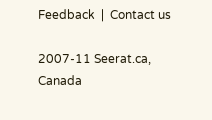Feedback  |  Contact us

2007-11 Seerat.ca, Canada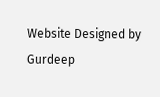Website Designed by Gurdeep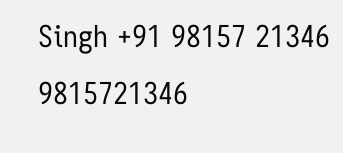Singh +91 98157 21346 9815721346